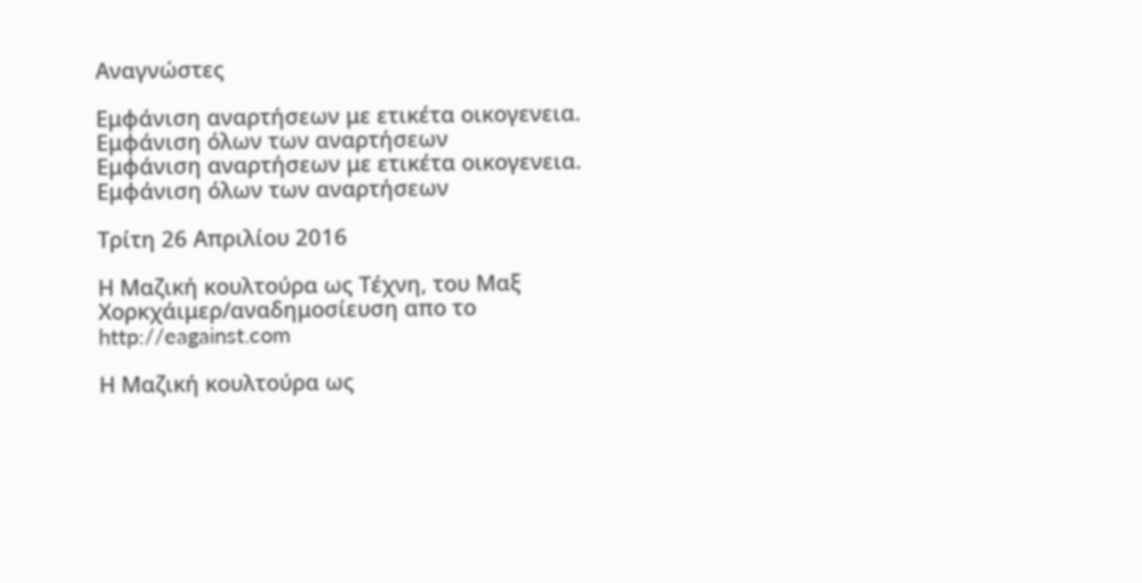Αναγνώστες

Εμφάνιση αναρτήσεων με ετικέτα οικογενεια. Εμφάνιση όλων των αναρτήσεων
Εμφάνιση αναρτήσεων με ετικέτα οικογενεια. Εμφάνιση όλων των αναρτήσεων

Τρίτη 26 Απριλίου 2016

Η Μαζική κουλτούρα ως Τέχνη, του Μαξ Χορκχάιμερ/αναδημοσίευση απο το http://eagainst.com

Η Μαζική κουλτούρα ως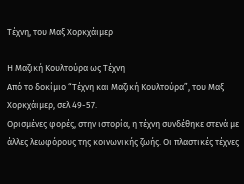Τέχνη, του Μαξ Χορκχάιμερ

Η Μαζική Κουλτούρα ως Τέχνη
Από το δοκίμιο “Τέχνη και Μαζική Κουλτούρα”, του Μαξ Χορκχάιμερ, σελ 49-57.
Ορισμένες φορές, στην ιστορία, η τέχνη συνδέθηκε στενά με άλλες λεωφόρους της κοινωνικής ζωής. Οι πλαστικές τέχνες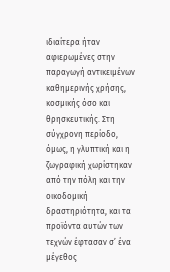ιδιαίτερα ήταν αφιερωμένες στην παραγωγή αντικειμένων καθημερινής χρήσης, κοσμικής όσο και θρησκευτικής. Στη σύγχρονη περίοδο, όμως, η γλυπτική και η ζωγραφική χωρίστηκαν από την πόλη και την οικοδομική δραστηριότητα, και τα προϊόντα αυτών των τεχνών έφτασαν σ’ ένα μέγεθος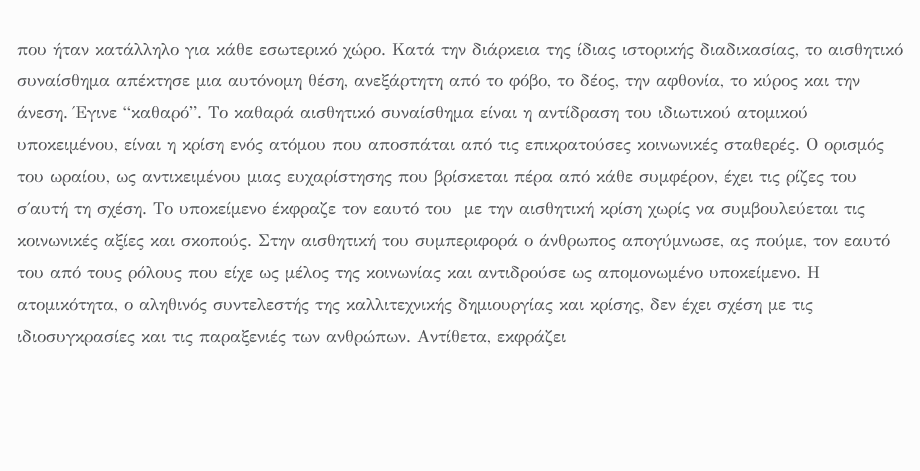που ήταν κατάλληλο για κάθε εσωτερικό χώρο. Κατά την διάρκεια της ίδιας ιστορικής διαδικασίας, το αισθητικό συναίσθημα απέκτησε μια αυτόνομη θέση, ανεξάρτητη από το φόβο, το δέος, την αφθονία, το κύρος και την άνεση. Έγινε “καθαρό”. Το καθαρά αισθητικό συναίσθημα είναι η αντίδραση του ιδιωτικού ατομικού υποκειμένου, είναι η κρίση ενός ατόμου που αποσπάται από τις επικρατούσες κοινωνικές σταθερές. Ο ορισμός του ωραίου, ως αντικειμένου μιας ευχαρίστησης που βρίσκεται πέρα από κάθε συμφέρον, έχει τις ρίζες του σ΄αυτή τη σχέση. Το υποκείμενο έκφραζε τον εαυτό του  με την αισθητική κρίση χωρίς να συμβουλεύεται τις κοινωνικές αξίες και σκοπούς. Στην αισθητική του συμπεριφορά ο άνθρωπος απογύμνωσε, ας πούμε, τον εαυτό του από τους ρόλους που είχε ως μέλος της κοινωνίας και αντιδρούσε ως απομονωμένο υποκείμενο. Η ατομικότητα, ο αληθινός συντελεστής της καλλιτεχνικής δημιουργίας και κρίσης, δεν έχει σχέση με τις ιδιοσυγκρασίες και τις παραξενιές των ανθρώπων. Αντίθετα, εκφράζει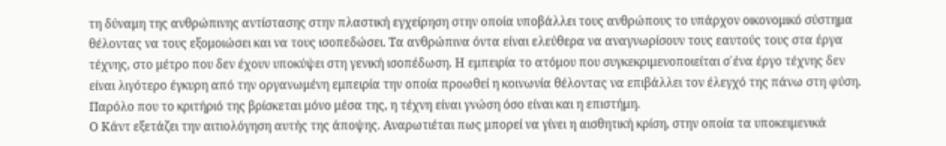τη δύναμη της ανθρώπινης αντίστασης στην πλαστική εγχείρηση στην οποία υποβάλλει τους ανθρώπους το υπάρχον οικονομικό σύστημα θέλοντας να τους εξομοιώσει και να τους ισοπεδώσει. Τα ανθρώπινα όντα είναι ελεύθερα να αναγνωρίσουν τους εαυτούς τους στα έργα τέχνης, στο μέτρο που δεν έχουν υποκύψει στη γενική ισοπέδωση. Η εμπειρία το ατόμου που συγκεκριμενοποιείται σ΄ένα έργο τέχνης δεν είναι λιγότερο έγκυρη από την οργανωμένη εμπειρία την οποία προωθεί η κοινωνία θέλοντας να επιβάλλει τον έλεγχό της πάνω στη φύση. Παρόλο που το κριτήριό της βρίσκεται μόνο μέσα της, η τέχνη είναι γνώση όσο είναι και η επιστήμη.
Ο Κάντ εξετάζει την αιτιολόγηση αυτής της άποψης. Αναρωτιέται πως μπορεί να γίνει η αισθητική κρίση, στην οποία τα υποκειμενικά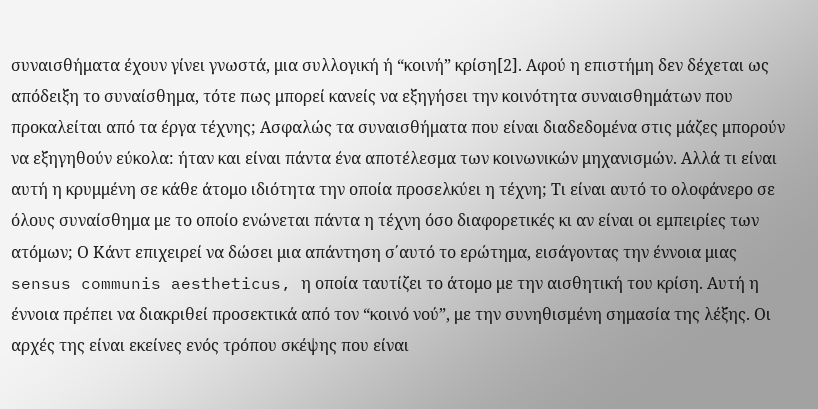συναισθήματα έχουν γίνει γνωστά, μια συλλογική ή “κοινή” κρίση[2]. Αφού η επιστήμη δεν δέχεται ως απόδειξη το συναίσθημα, τότε πως μπορεί κανείς να εξηγήσει την κοινότητα συναισθημάτων που προκαλείται από τα έργα τέχνης; Ασφαλώς τα συναισθήματα που είναι διαδεδομένα στις μάζες μπορούν να εξηγηθούν εύκολα: ήταν και είναι πάντα ένα αποτέλεσμα των κοινωνικών μηχανισμών. Αλλά τι είναι αυτή η κρυμμένη σε κάθε άτομο ιδιότητα την οποία προσελκύει η τέχνη; Τι είναι αυτό το ολοφάνερο σε όλους συναίσθημα με το οποίο ενώνεται πάντα η τέχνη όσο διαφορετικές κι αν είναι οι εμπειρίες των ατόμων; Ο Κάντ επιχειρεί να δώσει μια απάντηση σ΄αυτό το ερώτημα, εισάγοντας την έννοια μιας sensus communis aestheticus, η οποία ταυτίζει το άτομο με την αισθητική του κρίση. Αυτή η έννοια πρέπει να διακριθεί προσεκτικά από τον “κοινό νού”, με την συνηθισμένη σημασία της λέξης. Οι αρχές της είναι εκείνες ενός τρόπου σκέψης που είναι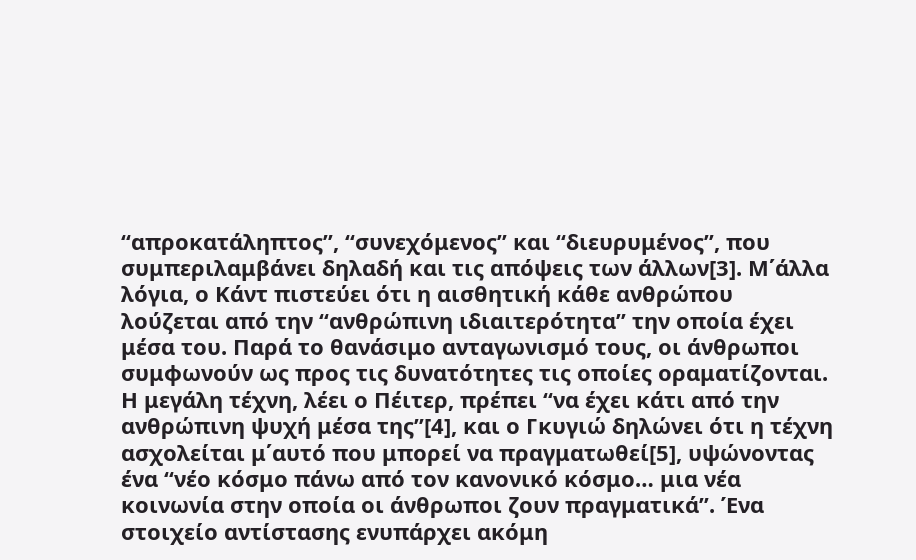“απροκατάληπτος”, “συνεχόμενος” και “διευρυμένος”, που συμπεριλαμβάνει δηλαδή και τις απόψεις των άλλων[3]. Μ΄άλλα λόγια, ο Κάντ πιστεύει ότι η αισθητική κάθε ανθρώπου λούζεται από την “ανθρώπινη ιδιαιτερότητα” την οποία έχει μέσα του. Παρά το θανάσιμο ανταγωνισμό τους, οι άνθρωποι συμφωνούν ως προς τις δυνατότητες τις οποίες οραματίζονται. Η μεγάλη τέχνη, λέει ο Πέιτερ, πρέπει “να έχει κάτι από την ανθρώπινη ψυχή μέσα της”[4], και ο Γκυγιώ δηλώνει ότι η τέχνη ασχολείται μ΄αυτό που μπορεί να πραγματωθεί[5], υψώνοντας ένα “νέο κόσμο πάνω από τον κανονικό κόσμο… μια νέα κοινωνία στην οποία οι άνθρωποι ζουν πραγματικά”. Ένα στοιχείο αντίστασης ενυπάρχει ακόμη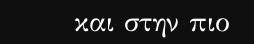και στην πιο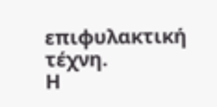επιφυλακτική τέχνη.
Η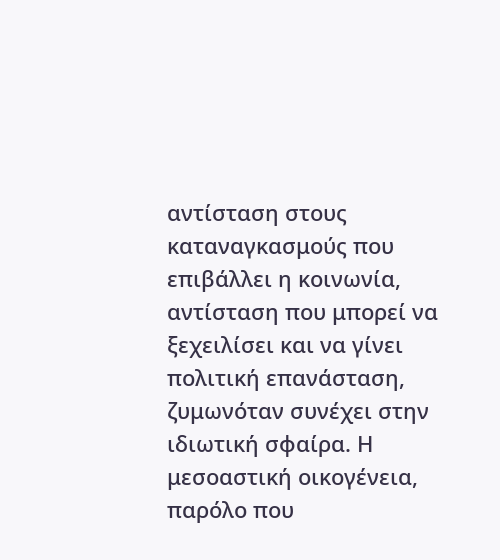αντίσταση στους καταναγκασμούς που επιβάλλει η κοινωνία, αντίσταση που μπορεί να ξεχειλίσει και να γίνει πολιτική επανάσταση, ζυμωνόταν συνέχει στην ιδιωτική σφαίρα. Η μεσοαστική οικογένεια, παρόλο που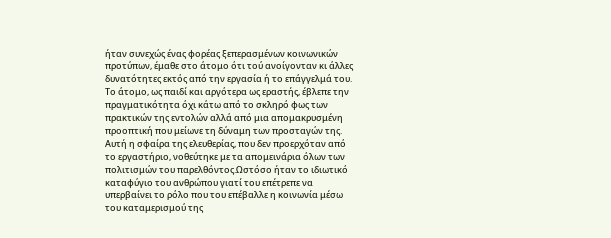ήταν συνεχώς ένας φορέας ξεπερασμένων κοινωνικών προτύπων, έμαθε στο άτομο ότι τού ανοίγονταν κι άλλες δυνατότητες εκτός από την εργασία ή το επάγγελμά του. Το άτομο, ως παιδί και αργότερα ως εραστής, έβλεπε την πραγματικότητα όχι κάτω από το σκληρό φως των πρακτικών της εντολών αλλά από μια απομακρυσμένη προοπτική που μείωνε τη δύναμη των προσταγών της. Αυτή η σφαίρα της ελευθερίας, που δεν προερχόταν από το εργαστήριο, νοθεύτηκε με τα απομεινάρια όλων των πολιτισμών του παρελθόντος.Ωστόσο ήταν το ιδιωτικό καταφύγιο του ανθρώπου γιατί του επέτρεπε να υπερβαίνει το ρόλο που του επέβαλλε η κοινωνία μέσω του καταμερισμού της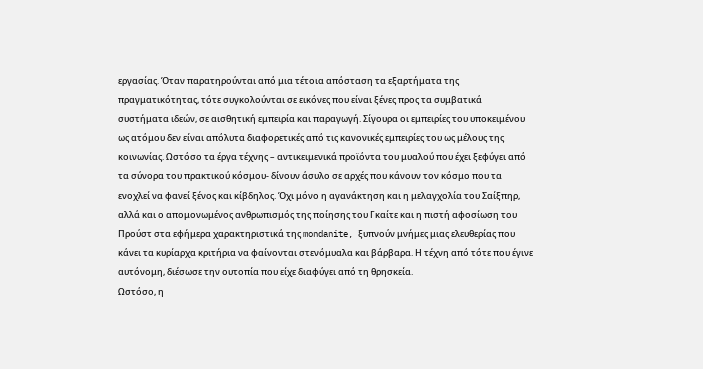εργασίας. Όταν παρατηρούνται από μια τέτοια απόσταση τα εξαρτήματα της πραγματικότητας, τότε συγκολούνται σε εικόνες που είναι ξένες προς τα συμβατικά συστήματα ιδεών, σε αισθητική εμπειρία και παραγωγή. Σίγουρα οι εμπειρίες του υποκειμένου ως ατόμου δεν είναι απόλυτα διαφορετικές από τις κανονικές εμπειρίες του ως μέλους της κοινωνίας. Ωστόσο τα έργα τέχνης – αντικειμενικά προϊόντα του μυαλού που έχει ξεφύγει από τα σύνορα του πρακτικού κόσμου- δίνουν άσυλο σε αρχές που κάνουν τον κόσμο που τα ενοχλεί να φανεί ξένος και κίβδηλος. Όχι μόνο η αγανάκτηση και η μελαγχολία του Σαίξπηρ, αλλά και ο απομονωμένος ανθρωπισμός της ποίησης του Γκαίτε και η πιστή αφοσίωση του Προύστ στα εφήμερα χαρακτηριστικά της mondanite, ξυπνούν μνήμες μιας ελευθερίας που κάνει τα κυρίαρχα κριτήρια να φαίνονται στενόμυαλα και βάρβαρα. Η τέχνη από τότε που έγινε αυτόνομη, διέσωσε την ουτοπία που είχε διαφύγει από τη θρησκεία.
Ωστόσο, η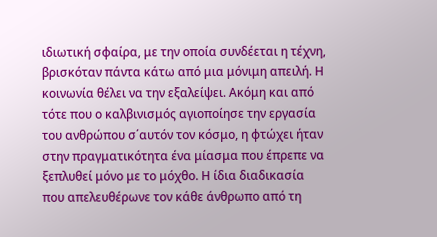ιδιωτική σφαίρα, με την οποία συνδέεται η τέχνη, βρισκόταν πάντα κάτω από μια μόνιμη απειλή. Η κοινωνία θέλει να την εξαλείψει. Ακόμη και από τότε που ο καλβινισμός αγιοποίησε την εργασία του ανθρώπου σ΄αυτόν τον κόσμο, η φτώχει ήταν στην πραγματικότητα ένα μίασμα που έπρεπε να ξεπλυθεί μόνο με το μόχθο. Η ίδια διαδικασία που απελευθέρωνε τον κάθε άνθρωπο από τη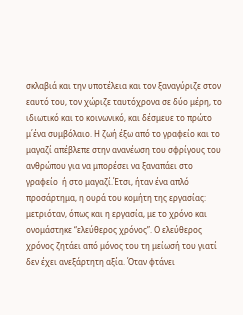σκλαβιά και την υποτέλεια και τον ξαναγύριζε στον εαυτό του, τον χώριζε ταυτόχρονα σε δύο μέρη, το ιδιωτικό και το κοινωνικό, και δέσμευε το πρώτο μ΄ένα συμβόλαιο. Η ζωή έξω από το γραφείο και το μαγαζί απέβλεπε στην ανανέωση του σφρίγους του ανθρώπου για να μπορέσει να ξαναπάει στο γραφείο  ή στο μαγαζί.Έτσι, ήταν ένα απλό προσάρτημα, η ουρά του κομήτη της εργασίας: μετριόταν, όπως και η εργασία, με το χρόνο και ονομάστηκε “ελεύθερος χρόνος”. Ο ελεύθερος χρόνος ζητάει από μόνος του τη μείωσή του γιατί δεν έχει ανεξάρτητη αξία. Όταν φτάνει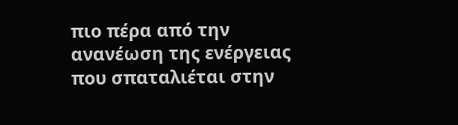πιο πέρα από την ανανέωση της ενέργειας που σπαταλιέται στην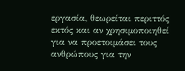εργασία, θεωρείται περιττός εκτός και αν χρησιμοποιηθεί για να προετοιμάσει τους ανθρώπους για την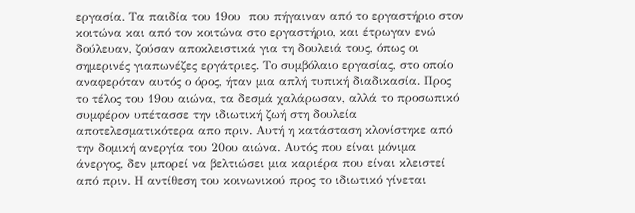εργασία. Τα παιδία του 19ου  που πήγαιναν από το εργαστήριο στον κοιτώνα και από τον κοιτώνα στο εργαστήριο, και έτρωγαν ενώ δούλευαν, ζούσαν αποκλειστικά για τη δουλειά τους, όπως οι σημερινές γιαπωνέζες εργάτριες. Το συμβόλαιο εργασίας, στο οποίο αναφερόταν αυτός ο όρος, ήταν μια απλή τυπική διαδικασία. Προς το τέλος του 19ου αιώνα, τα δεσμά χαλάρωσαν, αλλά το προσωπικό συμφέρον υπέτασσε την ιδιωτική ζωή στη δουλεία αποτελεσματικότερα απο πριν. Αυτή η κατάσταση κλονίστηκε από την δομική ανεργία του 20ου αιώνα. Αυτός που είναι μόνιμα άνεργος, δεν μπορεί να βελτιώσει μια καριέρα που είναι κλειστεί από πριν. Η αντίθεση του κοινωνικού προς το ιδιωτικό γίνεται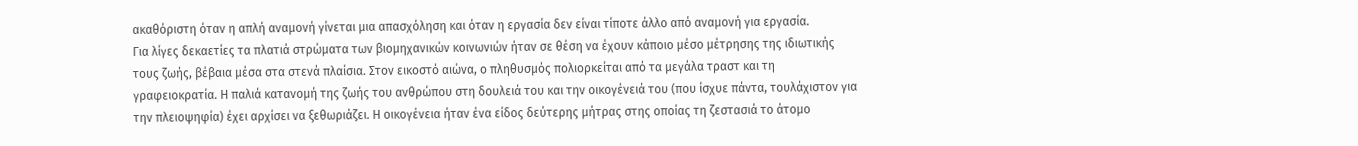ακαθόριστη όταν η απλή αναμονή γίνεται μια απασχόληση και όταν η εργασία δεν είναι τίποτε άλλο από αναμονή για εργασία.
Για λίγες δεκαετίες τα πλατιά στρώματα των βιομηχανικών κοινωνιών ήταν σε θέση να έχουν κάποιο μέσο μέτρησης της ιδιωτικής τους ζωής, βέβαια μέσα στα στενά πλαίσια. Στον εικοστό αιώνα, ο πληθυσμός πολιορκείται από τα μεγάλα τραστ και τη γραφειοκρατία. Η παλιά κατανομή της ζωής του ανθρώπου στη δουλειά του και την οικογένειά του (που ίσχυε πάντα, τουλάχιστον για την πλειοψηφία) έχει αρχίσει να ξεθωριάζει. Η οικογένεια ήταν ένα είδος δεύτερης μήτρας στης οποίας τη ζεστασιά το άτομο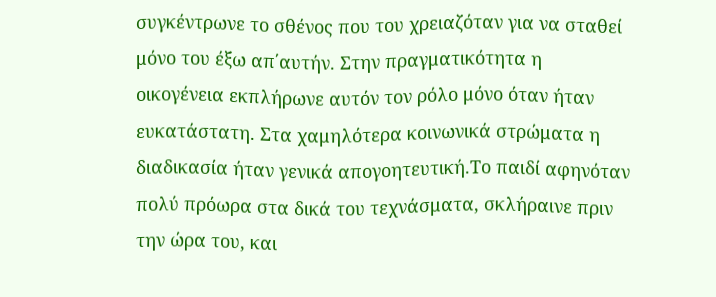συγκέντρωνε το σθένος που του χρειαζόταν για να σταθεί μόνο του έξω απ΄αυτήν. Στην πραγματικότητα η οικογένεια εκπλήρωνε αυτόν τον ρόλο μόνο όταν ήταν ευκατάστατη. Στα χαμηλότερα κοινωνικά στρώματα η διαδικασία ήταν γενικά απογοητευτική.Το παιδί αφηνόταν πολύ πρόωρα στα δικά του τεχνάσματα, σκλήραινε πριν την ώρα του, και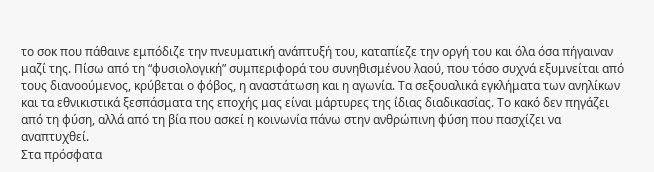το σοκ που πάθαινε εμπόδιζε την πνευματική ανάπτυξή του, καταπίεζε την οργή του και όλα όσα πήγαιναν μαζί της. Πίσω από τη “φυσιολογική” συμπεριφορά του συνηθισμένου λαού, που τόσο συχνά εξυμνείται από τους διανοούμενος, κρύβεται ο φόβος, η αναστάτωση και η αγωνία. Τα σεξουαλικά εγκλήματα των ανηλίκων και τα εθνικιστικά ξεσπάσματα της εποχής μας είναι μάρτυρες της ίδιας διαδικασίας. Το κακό δεν πηγάζει από τη φύση, αλλά από τη βία που ασκεί η κοινωνία πάνω στην ανθρώπινη φύση που πασχίζει να αναπτυχθεί.
Στα πρόσφατα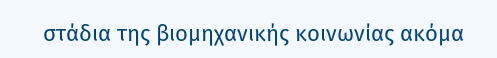στάδια της βιομηχανικής κοινωνίας ακόμα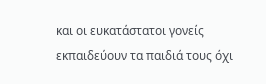και οι ευκατάστατοι γονείς εκπαιδεύουν τα παιδιά τους όχι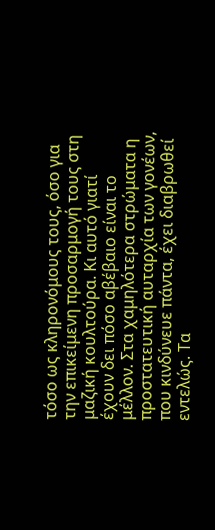τόσο ως κληρονόμους τους, όσο για την επικείμενη προσαρμογή τους στη μαζική κουλτούρα. Κι αυτό γιατί έχουν δει πόσο αβέβαιο είναι το μέλλον. Στα χαμηλότερα στρώματα η προστατευτική αυταρχία των γονέων, που κινδύνευε πάντα, έχει διαβρωθεί εντελώς. Τα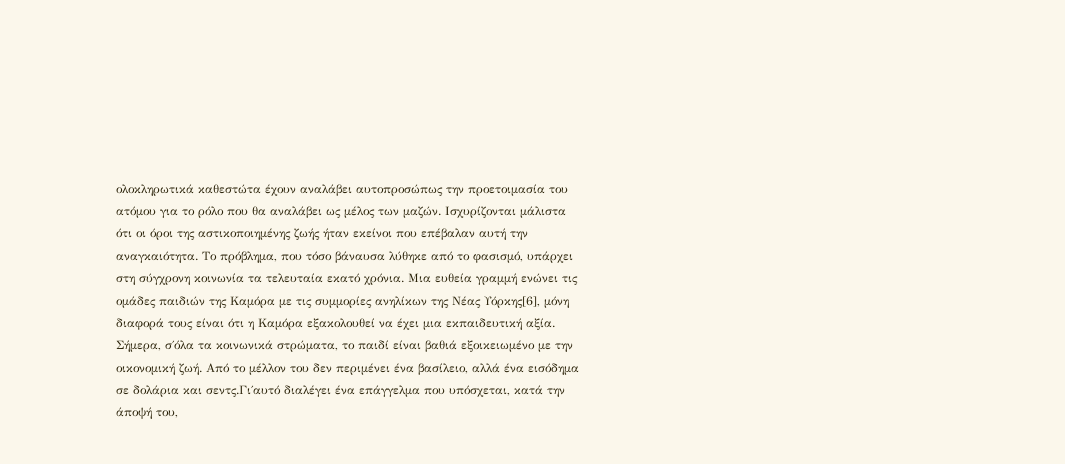ολοκληρωτικά καθεστώτα έχουν αναλάβει αυτοπροσώπως την προετοιμασία του ατόμου για το ρόλο που θα αναλάβει ως μέλος των μαζών. Ισχυρίζονται μάλιστα ότι οι όροι της αστικοποιημένης ζωής ήταν εκείνοι που επέβαλαν αυτή την αναγκαιότητα. Το πρόβλημα, που τόσο βάναυσα λύθηκε από το φασισμό, υπάρχει στη σύγχρονη κοινωνία τα τελευταία εκατό χρόνια. Μια ευθεία γραμμή ενώνει τις ομάδες παιδιών της Καμόρα με τις συμμορίες ανηλίκων της Νέας Υόρκης[6], μόνη διαφορά τους είναι ότι η Καμόρα εξακολουθεί να έχει μια εκπαιδευτική αξία.
Σήμερα, σ΄όλα τα κοινωνικά στρώματα, το παιδί είναι βαθιά εξοικειωμένο με την οικονομική ζωή. Από το μέλλον του δεν περιμένει ένα βασίλειο, αλλά ένα εισόδημα σε δολάρια και σεντς.Γι΄αυτό διαλέγει ένα επάγγελμα που υπόσχεται, κατά την άποψή του,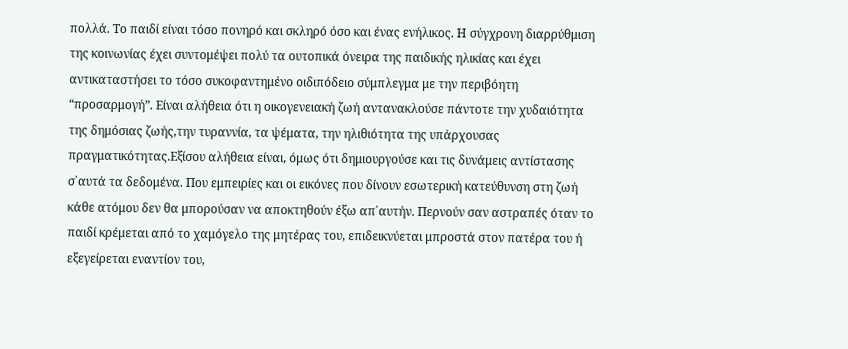πολλά. Το παιδί είναι τόσο πονηρό και σκληρό όσο και ένας ενήλικος. Η σύγχρονη διαρρύθμιση της κοινωνίας έχει συντομέψει πολύ τα ουτοπικά όνειρα της παιδικής ηλικίας και έχει αντικαταστήσει το τόσο συκοφαντημένο οιδιπόδειο σύμπλεγμα με την περιβόητη “προσαρμογή”. Είναι αλήθεια ότι η οικογενειακή ζωή αντανακλούσε πάντοτε την χυδαιότητα της δημόσιας ζωής,την τυραννία, τα ψέματα, την ηλιθιότητα της υπάρχουσας πραγματικότητας.Εξίσου αλήθεια είναι, όμως ότι δημιουργούσε και τις δυνάμεις αντίστασης σ΄αυτά τα δεδομένα. Που εμπειρίες και οι εικόνες που δίνουν εσωτερική κατεύθυνση στη ζωή κάθε ατόμου δεν θα μπορούσαν να αποκτηθούν έξω απ΄αυτήν. Περνούν σαν αστραπές όταν το παιδί κρέμεται από το χαμόγελο της μητέρας του, επιδεικνύεται μπροστά στον πατέρα του ή εξεγείρεται εναντίον του,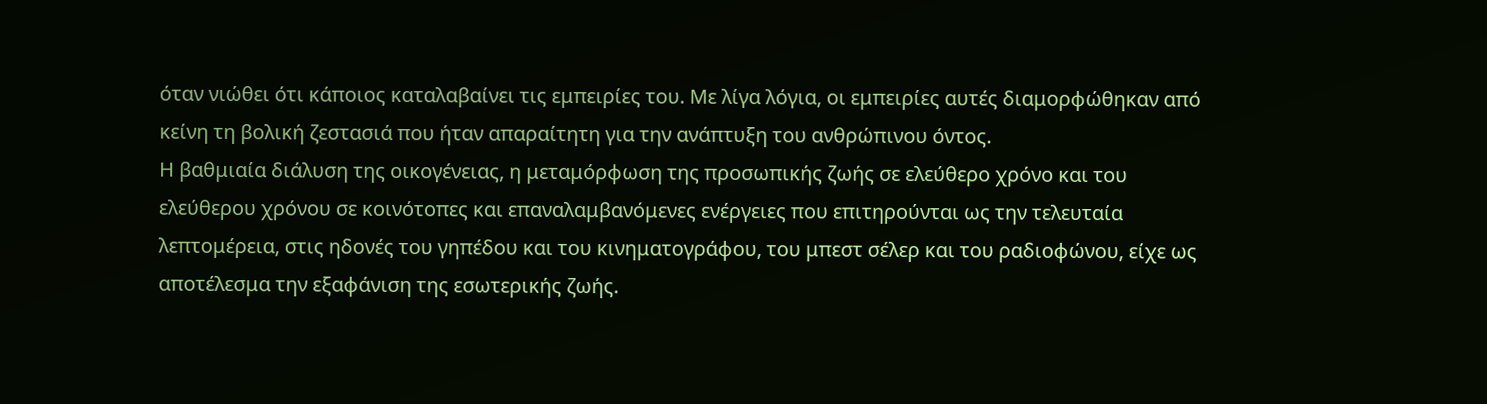όταν νιώθει ότι κάποιος καταλαβαίνει τις εμπειρίες του. Με λίγα λόγια, οι εμπειρίες αυτές διαμορφώθηκαν από κείνη τη βολική ζεστασιά που ήταν απαραίτητη για την ανάπτυξη του ανθρώπινου όντος.
Η βαθμιαία διάλυση της οικογένειας, η μεταμόρφωση της προσωπικής ζωής σε ελεύθερο χρόνο και του ελεύθερου χρόνου σε κοινότοπες και επαναλαμβανόμενες ενέργειες που επιτηρούνται ως την τελευταία λεπτομέρεια, στις ηδονές του γηπέδου και του κινηματογράφου, του μπεστ σέλερ και του ραδιοφώνου, είχε ως αποτέλεσμα την εξαφάνιση της εσωτερικής ζωής.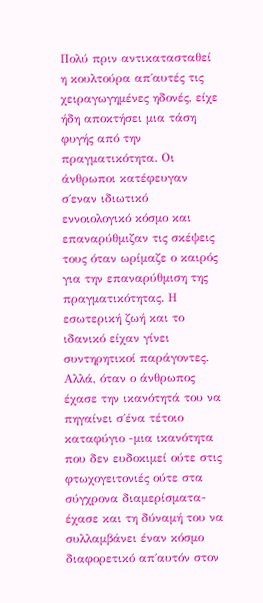Πολύ πριν αντικατασταθεί η κουλτούρα απ΄αυτές τις χειραγωγημένες ηδονές, είχε ήδη αποκτήσει μια τάση φυγής από την πραγματικότητα. Οι άνθρωποι κατέφευγαν σ΄εναν ιδιωτικό εννοιολογικό κόσμο και επαναρύθμιζαν τις σκέψεις τους όταν ωρίμαζε ο καιρός για την επαναρύθμιση της πραγματικότητας. Η εσωτερική ζωή και το ιδανικό είχαν γίνει συντηρητικοί παράγοντες. Αλλά, όταν ο άνθρωπος έχασε την ικανότητά του να πηγαίνει σ΄ένα τέτοιο καταφύγιο -μια ικανότητα που δεν ευδοκιμεί ούτε στις φτωχογειτονιές ούτε στα σύγχρονα διαμερίσματα- έχασε και τη δύναμή του να συλλαμβάνει έναν κόσμο διαφορετικό απ΄αυτόν στον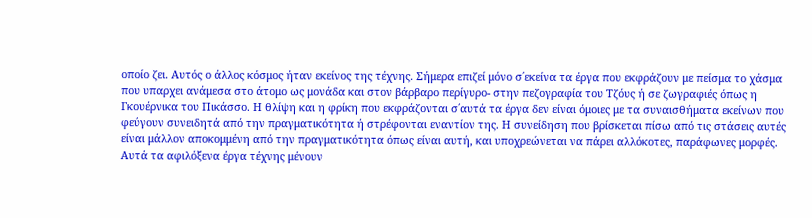οποίο ζει. Αυτός ο άλλος κόσμος ήταν εκείνος της τέχνης. Σήμερα επιζεί μόνο σ΄εκείνα τα έργα που εκφράζουν με πείσμα το χάσμα που υπαρχει ανάμεσα στο άτομο ως μονάδα και στον βάρβαρο περίγυρο- στην πεζογραφία του Τζόυς ή σε ζωγραφιές όπως η Γκουέρνικα του Πικάσσο. Η θλίψη και η φρίκη που εκφράζονται σ΄αυτά τα έργα δεν είναι όμοιες με τα συναισθήματα εκείνων που φεύγουν συνειδητά από την πραγματικότητα ή στρέφονται εναντίον της. Η συνείδηση που βρίσκεται πίσω από τις στάσεις αυτές είναι μάλλον αποκομμένη από την πραγματικότητα όπως είναι αυτή, και υποχρεώνεται να πάρει αλλόκοτες, παράφωνες μορφές. Αυτά τα αφιλόξενα έργα τέχνης μένουν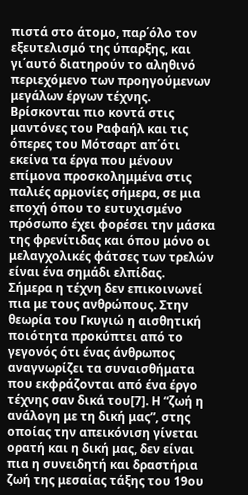πιστά στο άτομο, παρ΄όλο τον εξευτελισμό της ύπαρξης, και γι΄αυτό διατηρούν το αληθινό περιεχόμενο των προηγούμενων μεγάλων έργων τέχνης. Βρίσκονται πιο κοντά στις μαντόνες του Ραφαήλ και τις όπερες του Μότσαρτ απ΄ότι εκείνα τα έργα που μένουν επίμονα προσκολημμένα στις παλιές αρμονίες σήμερα, σε μια εποχή όπου το ευτυχισμένο πρόσωπο έχει φορέσει την μάσκα της φρενίτιδας και όπου μόνο οι μελαγχολικές φάτσες των τρελών είναι ένα σημάδι ελπίδας.
Σήμερα η τέχνη δεν επικοινωνεί πια με τους ανθρώπους. Στην θεωρία του Γκυγιώ η αισθητική ποιότητα προκύπτει από το γεγονός ότι ένας άνθρωπος αναγνωρίζει τα συναισθήματα που εκφράζονται από ένα έργο τέχνης σαν δικά του[7]. Η “ζωή η ανάλογη με τη δική μας”, στης οποίας την απεικόνιση γίνεται ορατή και η δική μας, δεν είναι πια η συνειδητή και δραστήρια ζωή της μεσαίας τάξης του 19ου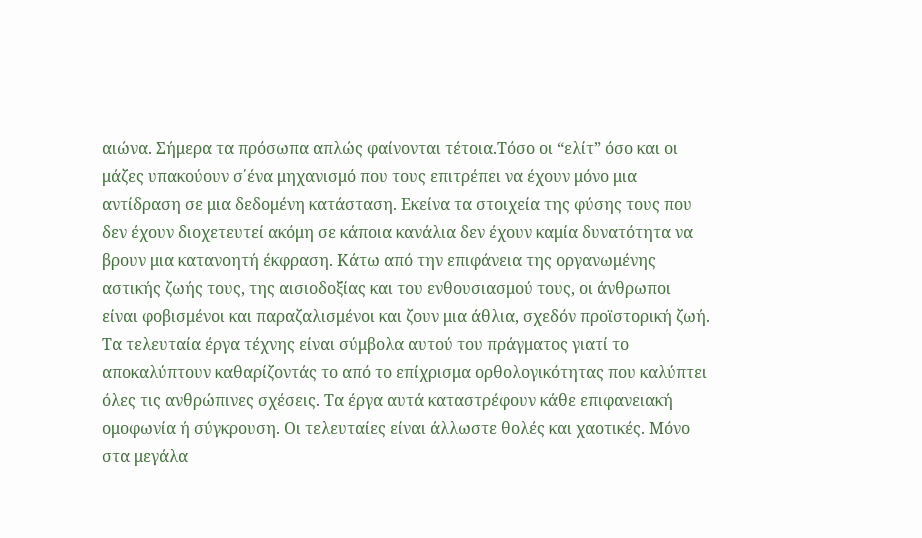αιώνα. Σήμερα τα πρόσωπα απλώς φαίνονται τέτοια.Τόσο οι “ελίτ” όσο και οι μάζες υπακούουν σ΄ένα μηχανισμό που τους επιτρέπει να έχουν μόνο μια αντίδραση σε μια δεδομένη κατάσταση. Εκείνα τα στοιχεία της φύσης τους που δεν έχουν διοχετευτεί ακόμη σε κάποια κανάλια δεν έχουν καμία δυνατότητα να βρουν μια κατανοητή έκφραση. Κάτω από την επιφάνεια της οργανωμένης αστικής ζωής τους, της αισιοδοξίας και του ενθουσιασμού τους, οι άνθρωποι είναι φοβισμένοι και παραζαλισμένοι και ζουν μια άθλια, σχεδόν προϊστορική ζωή. Τα τελευταία έργα τέχνης είναι σύμβολα αυτού του πράγματος γιατί το αποκαλύπτουν καθαρίζοντάς το από το επίχρισμα ορθολογικότητας που καλύπτει όλες τις ανθρώπινες σχέσεις. Τα έργα αυτά καταστρέφουν κάθε επιφανειακή ομοφωνία ή σύγκρουση. Οι τελευταίες είναι άλλωστε θολές και χαοτικές. Μόνο στα μεγάλα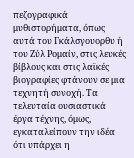πεζογραφικά μυθιστορήματα, όπως αυτά του Γκάλσγουορθυ ή του Ζύλ Ρομαίν, στις λευκές βίβλους και στις λαϊκές βιογραφίες φτάνουν σε μια τεχνητή συνοχή. Τα τελευταία ουσιαστικά έργα τέχνης, όμως, εγκαταλείπουν την ιδέα ότι υπάρχει η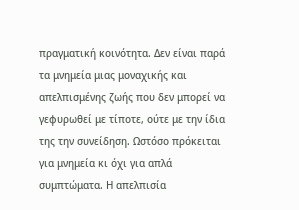πραγματική κοινότητα. Δεν είναι παρά τα μνημεία μιας μοναχικής και απελπισμένης ζωής που δεν μπορεί να γεφυρωθεί με τίποτε, ούτε με την ίδια της την συνείδηση. Ωστόσο πρόκειται για μνημεία κι όχι για απλά συμπτώματα. Η απελπισία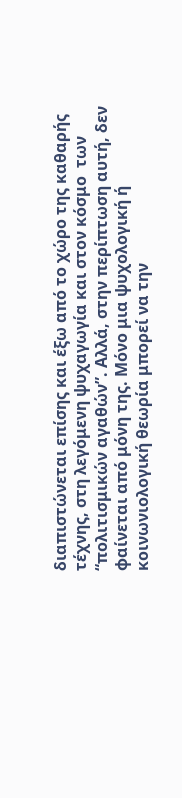διαπιστώνεται επίσης και έξω από το χώρο της καθαρής τέχνης, στη λεγόμενη ψυχαγωγία και στον κόσμο  των “πολιτισμικών αγαθών”. Αλλά, στην περίπτωση αυτή, δεν φαίνεται από μόνη της. Μόνο μια ψυχολογική ή κοινωνιολογική θεωρία μπορεί να την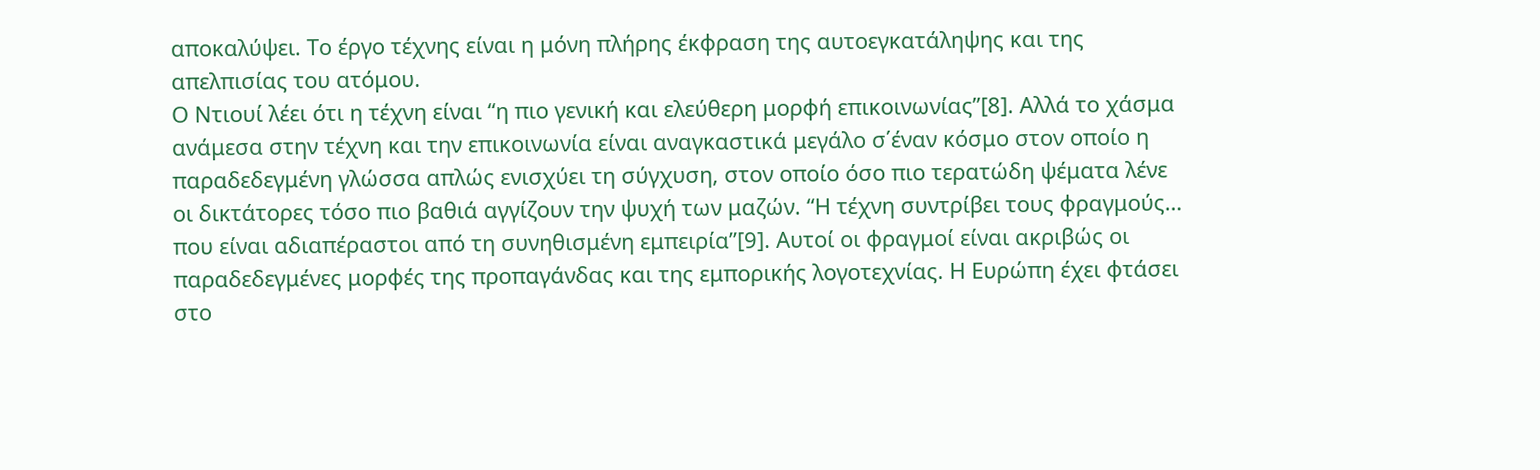αποκαλύψει. Το έργο τέχνης είναι η μόνη πλήρης έκφραση της αυτοεγκατάληψης και της απελπισίας του ατόμου.
Ο Ντιουί λέει ότι η τέχνη είναι “η πιο γενική και ελεύθερη μορφή επικοινωνίας”[8]. Αλλά το χάσμα ανάμεσα στην τέχνη και την επικοινωνία είναι αναγκαστικά μεγάλο σ΄έναν κόσμο στον οποίο η παραδεδεγμένη γλώσσα απλώς ενισχύει τη σύγχυση, στον οποίο όσο πιο τερατώδη ψέματα λένε οι δικτάτορες τόσο πιο βαθιά αγγίζουν την ψυχή των μαζών. “Η τέχνη συντρίβει τους φραγμούς… που είναι αδιαπέραστοι από τη συνηθισμένη εμπειρία”[9]. Αυτοί οι φραγμοί είναι ακριβώς οι παραδεδεγμένες μορφές της προπαγάνδας και της εμπορικής λογοτεχνίας. Η Ευρώπη έχει φτάσει στο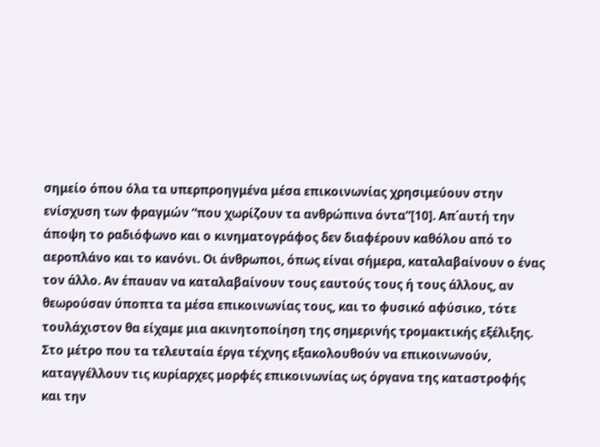σημείο όπου όλα τα υπερπροηγμένα μέσα επικοινωνίας χρησιμεύουν στην ενίσχυση των φραγμών “που χωρίζουν τα ανθρώπινα όντα”[10]. Απ΄αυτή την άποψη το ραδιόφωνο και ο κινηματογράφος δεν διαφέρουν καθόλου από το αεροπλάνο και το κανόνι. Οι άνθρωποι, όπως είναι σήμερα, καταλαβαίνουν ο ένας τον άλλο. Αν έπαυαν να καταλαβαίνουν τους εαυτούς τους ή τους άλλους, αν θεωρούσαν ύποπτα τα μέσα επικοινωνίας τους, και το φυσικό αφύσικο, τότε τουλάχιστον θα είχαμε μια ακινητοποίηση της σημερινής τρομακτικής εξέλιξης. Στο μέτρο που τα τελευταία έργα τέχνης εξακολουθούν να επικοινωνούν, καταγγέλλουν τις κυρίαρχες μορφές επικοινωνίας ως όργανα της καταστροφής και την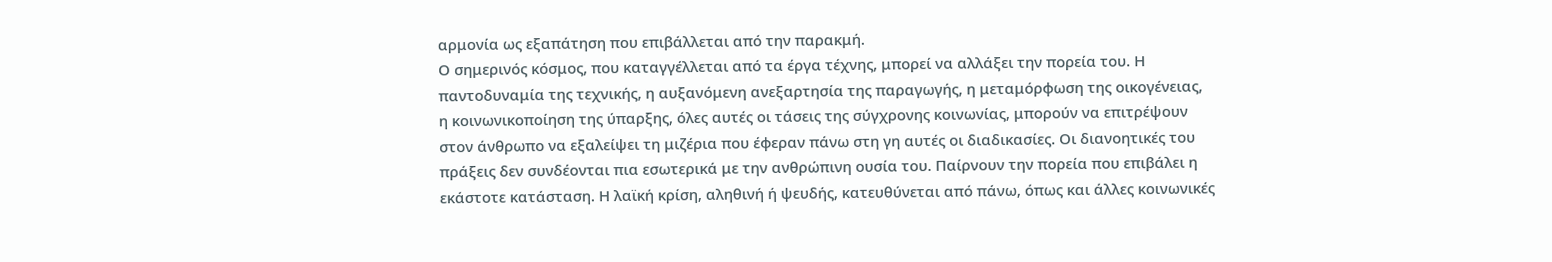αρμονία ως εξαπάτηση που επιβάλλεται από την παρακμή.
Ο σημερινός κόσμος, που καταγγέλλεται από τα έργα τέχνης, μπορεί να αλλάξει την πορεία του. Η παντοδυναμία της τεχνικής, η αυξανόμενη ανεξαρτησία της παραγωγής, η μεταμόρφωση της οικογένειας, η κοινωνικοποίηση της ύπαρξης, όλες αυτές οι τάσεις της σύγχρονης κοινωνίας, μπορούν να επιτρέψουν στον άνθρωπο να εξαλείψει τη μιζέρια που έφεραν πάνω στη γη αυτές οι διαδικασίες. Οι διανοητικές του πράξεις δεν συνδέονται πια εσωτερικά με την ανθρώπινη ουσία του. Παίρνουν την πορεία που επιβάλει η εκάστοτε κατάσταση. Η λαϊκή κρίση, αληθινή ή ψευδής, κατευθύνεται από πάνω, όπως και άλλες κοινωνικές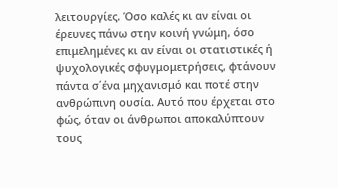λειτουργίες. Όσο καλές κι αν είναι οι έρευνες πάνω στην κοινή γνώμη, όσο επιμελημένες κι αν είναι οι στατιστικές ή ψυχολογικές σφυγμομετρήσεις, φτάνουν πάντα σ΄ένα μηχανισμό και ποτέ στην ανθρώπινη ουσία. Αυτό που έρχεται στο φώς, όταν οι άνθρωποι αποκαλύπτουν τους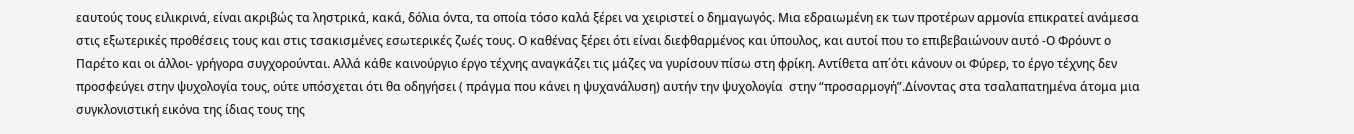εαυτούς τους ειλικρινά, είναι ακριβώς τα ληστρικά, κακά, δόλια όντα, τα οποία τόσο καλά ξέρει να χειριστεί ο δημαγωγός. Μια εδραιωμένη εκ των προτέρων αρμονία επικρατεί ανάμεσα στις εξωτερικές προθέσεις τους και στις τσακισμένες εσωτερικές ζωές τους. Ο καθένας ξέρει ότι είναι διεφθαρμένος και ύπουλος, και αυτοί που το επιβεβαιώνουν αυτό -Ο Φρόυντ ο Παρέτο και οι άλλοι- γρήγορα συγχορούνται. Αλλά κάθε καινούργιο έργο τέχνης αναγκάζει τις μάζες να γυρίσουν πίσω στη φρίκη. Αντίθετα απ΄ότι κάνουν οι Φύρερ, το έργο τέχνης δεν προσφεύγει στην ψυχολογία τους, ούτε υπόσχεται ότι θα οδηγήσει ( πράγμα που κάνει η ψυχανάλυση) αυτήν την ψυχολογία  στην “προσαρμογή”.Δίνοντας στα τσαλαπατημένα άτομα μια συγκλονιστική εικόνα της ίδιας τους της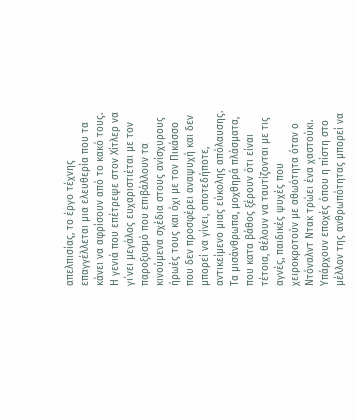απελπισίας, το έργο τέχνης επαγγέλλεται μια ελευθερία που τα κάνει να αφρίσουν από το κακό τους. Η γενιά που επέτρεψε στον Χίτλερ να γι΄νει μεγάλος ευχαριστιέται με τον παροξυσμό που επιβάλλουν τα κινούμενα σχέδια στους ανίσχυρους ήρωές τους και όχι με τον Πικάσσο που δεν προσφέρει αναψυχή και δεν μπορεί να γίνει, οποτεδήποτε, αντικείμενο μιας εύκολης απόλαυσης. Τα μισάνθρωπα, μοχθηρά πλάσματα, που κατα βάθος ξέρουν ότι είναι τέτοια, θέλουν να ταυτίζονται με τις αγνές, παιδικές ψυχές που χειροκροτούν με αθωότητα όταν ο Ντόναλντ Ντακ τρώει ένα χαστούκι. Υπάρχουν εποχές όπου η πίστη στο μέλλον της ανθρωπότητας μπορεί να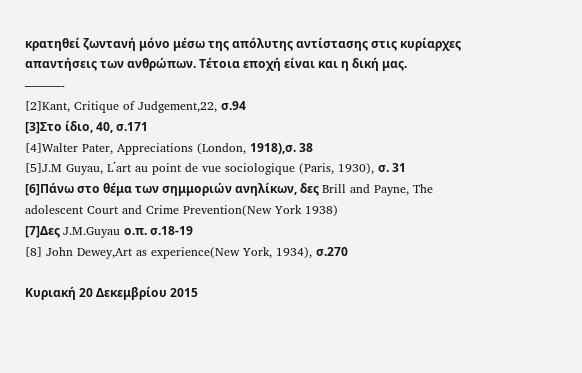κρατηθεί ζωντανή μόνο μέσω της απόλυτης αντίστασης στις κυρίαρχες απαντήσεις των ανθρώπων. Τέτοια εποχή είναι και η δική μας.
———-
[2]Kant, Critique of Judgement,22, σ.94
[3]Στο ίδιο, 40, σ.171
[4]Walter Pater, Appreciations (London, 1918),σ. 38
[5]J.M Guyau, L΄art au point de vue sociologique (Paris, 1930), σ. 31
[6]Πάνω στο θέμα των σημμοριών ανηλίκων, δες Brill and Payne, The adolescent Court and Crime Prevention(New York 1938)
[7]Δες J.M.Guyau ο.π. σ.18-19
[8] John Dewey,Art as experience(New York, 1934), σ.270

Κυριακή 20 Δεκεμβρίου 2015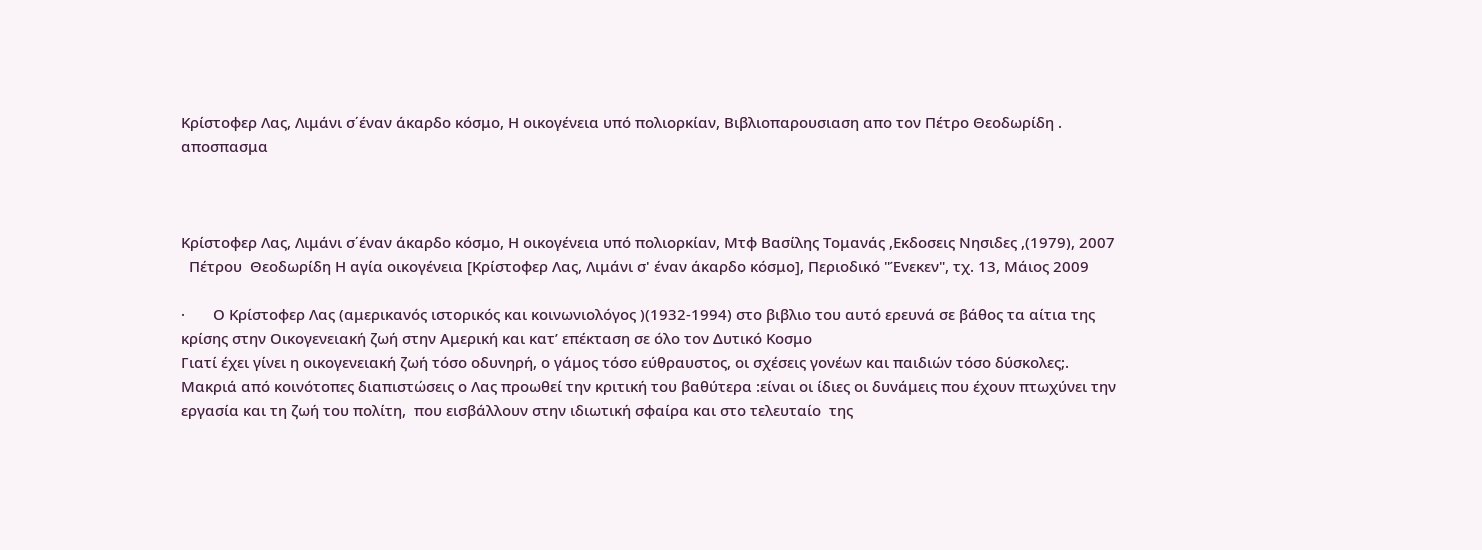Κρίστοφερ Λας, Λιμάνι σ΄έναν άκαρδο κόσμο, Η οικογένεια υπό πολιορκίαν, Βιβλιοπαρουσιαση απο τον Πέτρο Θεοδωρίδη . αποσπασμα



Κρίστοφερ Λας, Λιμάνι σ΄έναν άκαρδο κόσμο, Η οικογένεια υπό πολιορκίαν, Μτφ Βασίλης Τομανάς ,Εκδοσεις Νησιδες ,(1979), 2007
  Πέτρου  Θεοδωρίδη Η αγία οικογένεια [Κρίστοφερ Λας, Λιμάνι σ' έναν άκαρδο κόσμο], Περιοδικό "Ένεκεν", τχ. 13, Μάιος 2009

·       Ο Κρίστοφερ Λας (αμερικανός ιστορικός και κοινωνιολόγος )(1932-1994) στο βιβλιο του αυτό ερευνά σε βάθος τα αίτια της κρίσης στην Οικογενειακή ζωή στην Αμερική και κατ’ επέκταση σε όλο τον Δυτικό Κοσμο
Γιατί έχει γίνει η οικογενειακή ζωή τόσο οδυνηρή, ο γάμος τόσο εύθραυστος, οι σχέσεις γονέων και παιδιών τόσο δύσκολες;. Μακριά από κοινότοπες διαπιστώσεις ο Λας προωθεί την κριτική του βαθύτερα :είναι οι ίδιες οι δυνάμεις που έχουν πτωχύνει την εργασία και τη ζωή του πολίτη,  που εισβάλλουν στην ιδιωτική σφαίρα και στο τελευταίο  της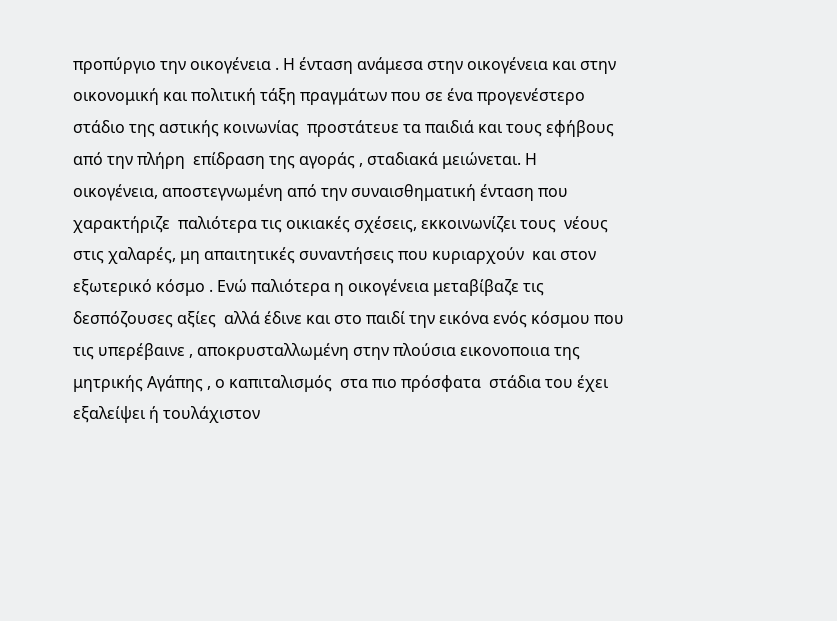προπύργιο την οικογένεια . Η ένταση ανάμεσα στην οικογένεια και στην οικονομική και πολιτική τάξη πραγμάτων που σε ένα προγενέστερο στάδιο της αστικής κοινωνίας  προστάτευε τα παιδιά και τους εφήβους από την πλήρη  επίδραση της αγοράς , σταδιακά μειώνεται. Η οικογένεια, αποστεγνωμένη από την συναισθηματική ένταση που χαρακτήριζε  παλιότερα τις οικιακές σχέσεις, εκκοινωνίζει τους  νέους στις χαλαρές, μη απαιτητικές συναντήσεις που κυριαρχούν  και στον εξωτερικό κόσμο . Ενώ παλιότερα η οικογένεια μεταβίβαζε τις δεσπόζουσες αξίες  αλλά έδινε και στο παιδί την εικόνα ενός κόσμου που τις υπερέβαινε , αποκρυσταλλωμένη στην πλούσια εικονοποιια της μητρικής Αγάπης , ο καπιταλισμός  στα πιο πρόσφατα  στάδια του έχει εξαλείψει ή τουλάχιστον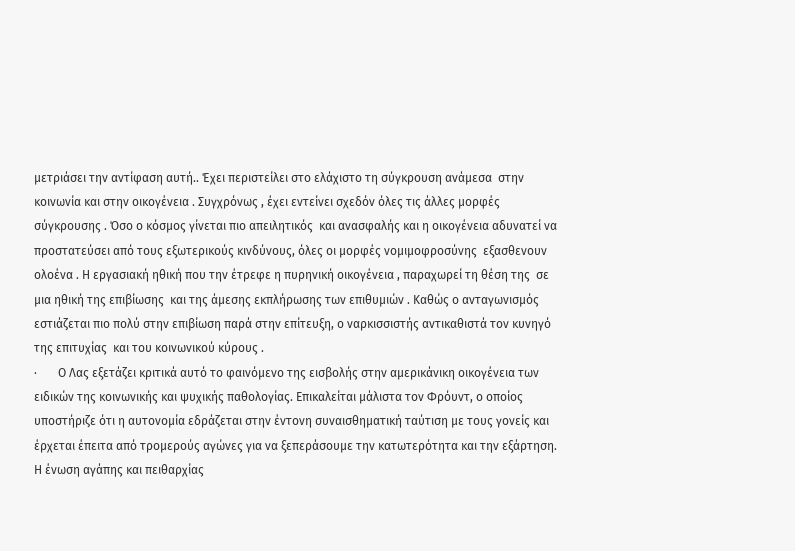μετριάσει την αντίφαση αυτή.. Έχει περιστείλει στο ελάχιστο τη σύγκρουση ανάμεσα  στην κοινωνία και στην οικογένεια . Συγχρόνως , έχει εντείνει σχεδόν όλες τις άλλες μορφές σύγκρουσης . Όσο ο κόσμος γίνεται πιο απειλητικός  και ανασφαλής και η οικογένεια αδυνατεί να προστατεύσει από τους εξωτερικούς κινδύνους, όλες οι μορφές νομιμοφροσύνης  εξασθενουν ολοένα . Η εργασιακή ηθική που την έτρεφε η πυρηνική οικογένεια , παραχωρεί τη θέση της  σε μια ηθική της επιβίωσης  και της άμεσης εκπλήρωσης των επιθυμιών . Καθώς ο ανταγωνισμός εστιάζεται πιο πολύ στην επιβίωση παρά στην επίτευξη, ο ναρκισσιστής αντικαθιστά τον κυνηγό της επιτυχίας  και του κοινωνικού κύρους .
·       Ο Λας εξετάζει κριτικά αυτό το φαινόμενο της εισβολής στην αμερικάνικη οικογένεια των ειδικών της κοινωνικής και ψυχικής παθολογίας. Επικαλείται μάλιστα τον Φρόυντ, ο οποίος υποστήριζε ότι η αυτονομία εδράζεται στην έντονη συναισθηματική ταύτιση με τους γονείς και έρχεται έπειτα από τρομερούς αγώνες για να ξεπεράσουμε την κατωτερότητα και την εξάρτηση. Η ένωση αγάπης και πειθαρχίας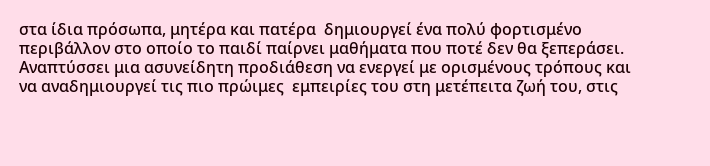στα ίδια πρόσωπα, μητέρα και πατέρα  δημιουργεί ένα πολύ φορτισμένο περιβάλλον στο οποίο το παιδί παίρνει μαθήματα που ποτέ δεν θα ξεπεράσει. Αναπτύσσει μια ασυνείδητη προδιάθεση να ενεργεί με ορισμένους τρόπους και να αναδημιουργεί τις πιο πρώιμες  εμπειρίες του στη μετέπειτα ζωή του, στις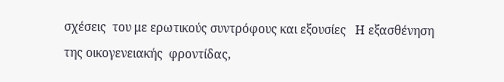σχέσεις  του με ερωτικούς συντρόφους και εξουσίες   Η εξασθένηση της οικογενειακής  φροντίδας,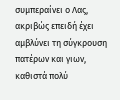συμπεραίνει ο Λας, ακριβώς επειδή έχει αμβλύνει τη σύγκρουση πατέρων και γιων, καθιστά πολύ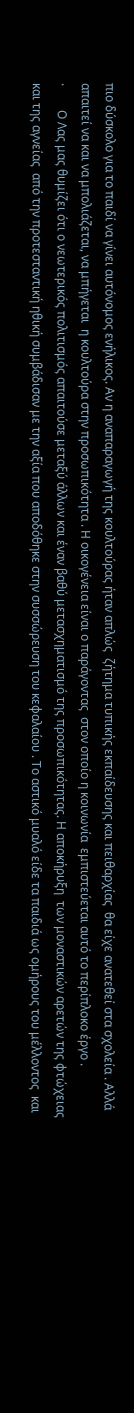πιο δύσκολο για το παιδί να γίνει αυτόνομος ενήλικος. Αν η αναπαραγωγή της κουλτούρας ήταν απλώς  ζήτημα τυπικής εκπαίδευσης και πειθαρχίας  θα είχε ανατεθεί στα σχολεία . Αλλά απαιτεί να και να μπολιάζεται, να μπήγεται  η κουλτούρα στην προσωπικότητα . Η οικογένεια είναι ο παράγοντας  στον οποίο η κοινωνία  εμπιστεύεται αυτό το περίπλοκο έργο .
·        Ο Λας μας θυμίζει ότι ο νεωτερικός πολιτισμός απαιτούσε μεταξύ άλλων και έναν βαθύ μετασχηματισμό της προσωπικότητας. Η αποκήρυξη  των μοναστικών αρετών της φτώχειας και της αγνείας  από την προτεσταντική ηθική συμβάδισαν με την αξία που αποδόθηκε στην συσσώρευση του κεφαλαίου . Το αστικό μυαλό είδε τα παιδιά ως ομήρους του μέλλοντος  και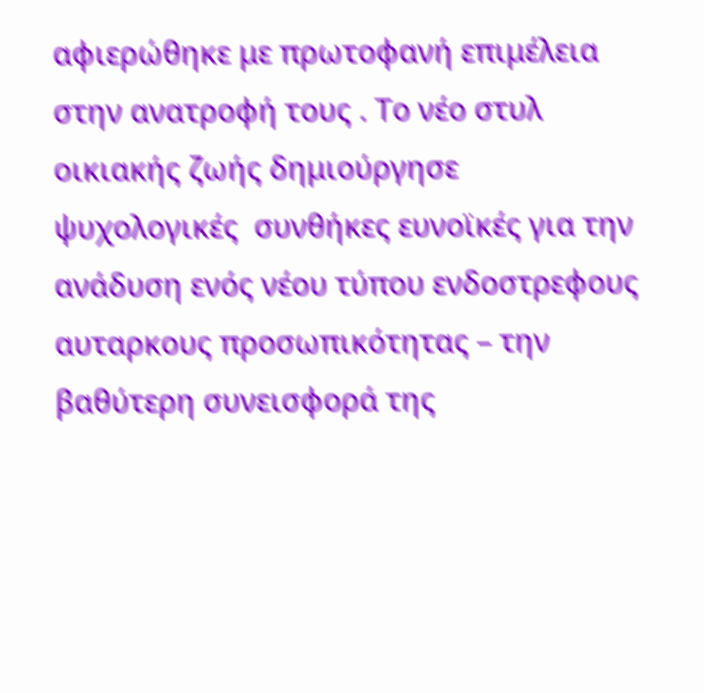αφιερώθηκε με πρωτοφανή επιμέλεια στην ανατροφή τους . Το νέο στυλ οικιακής ζωής δημιούργησε ψυχολογικές  συνθήκες ευνοϊκές για την ανάδυση ενός νέου τύπου ενδοστρεφους αυταρκους προσωπικότητας – την βαθύτερη συνεισφορά της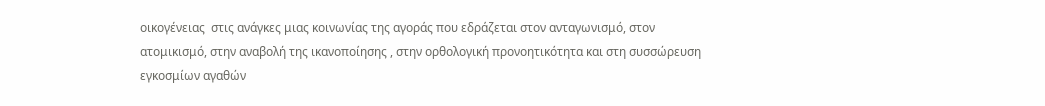οικογένειας  στις ανάγκες μιας κοινωνίας της αγοράς που εδράζεται στον ανταγωνισμό, στον ατομικισμό, στην αναβολή της ικανοποίησης , στην ορθολογική προνοητικότητα και στη συσσώρευση εγκοσμίων αγαθών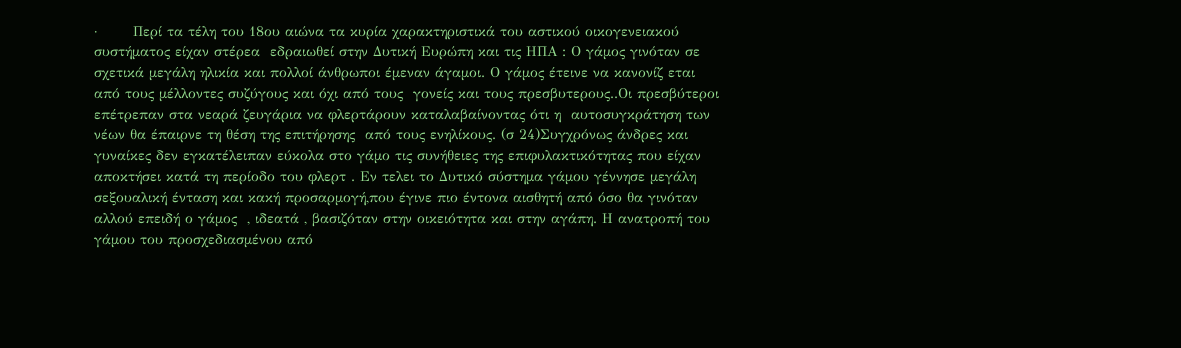·       Περί τα τέλη του 18ου αιώνα τα κυρία χαρακτηριστικά του αστικού οικογενειακού συστήματος είχαν στέρεα  εδραιωθεί στην Δυτική Ευρώπη και τις ΗΠΑ : Ο γάμος γινόταν σε σχετικά μεγάλη ηλικία και πολλοί άνθρωποι έμεναν άγαμοι. Ο γάμος έτεινε να κανονίζ εται από τους μέλλοντες συζύγους και όχι από τους  γονείς και τους πρεσβυτερους..Οι πρεσβύτεροι  επέτρεπαν στα νεαρά ζευγάρια να φλερτάρουν καταλαβαίνοντας ότι η  αυτοσυγκράτηση των νέων θα έπαιρνε τη θέση της επιτήρησης  από τους ενηλίκους. (σ 24)Συγχρόνως άνδρες και γυναίκες δεν εγκατέλειπαν εύκολα στο γάμο τις συνήθειες της επιφυλακτικότητας που είχαν αποκτήσει κατά τη περίοδο του φλερτ . Εν τελει το Δυτικό σύστημα γάμου γέννησε μεγάλη σεξουαλική ένταση και κακή προσαρμογή,που έγινε πιο έντονα αισθητή από όσο θα γινόταν αλλού επειδή ο γάμος  , ιδεατά , βασιζόταν στην οικειότητα και στην αγάπη. Η ανατροπή του γάμου του προσχεδιασμένου από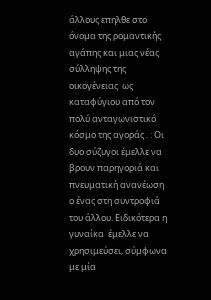άλλους επηλθε στο όνομα της ρομαντικής αγάπης και μιας νέας σύλληψης της οικογένειας  ως καταφύγιου από τον πολύ ανταγωνιστικό κόσμο της αγοράς . : Οι δυο σύζυγοι έμελλε να βρουν παρηγοριά και πνευματική ανανέωση ο ένας στη συντροφιά του άλλου. Ειδικότερα η γυναίκα  έμελλε να χρησιμεύσει, σύμφωνα με μία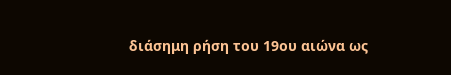διάσημη ρήση του 19ου αιώνα ως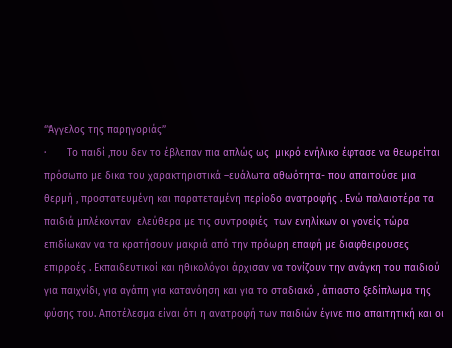‘’Άγγελος της παρηγοριάς’’
·       Το παιδί ,που δεν το έβλεπαν πια απλώς ως  μικρό ενήλικο έφτασε να θεωρείται πρόσωπο με δικα του χαρακτηριστικά –ευάλωτα αθωότητα- που απαιτούσε μια θερμή , προστατευμένη και παρατεταμένη περίοδο ανατροφής . Ενώ παλαιοτέρα τα παιδιά μπλέκονταν  ελεύθερα με τις συντροφιές  των ενηλίκων οι γονείς τώρα επιδίωκαν να τα κρατήσουν μακριά από την πρόωρη επαφή με διαφθειρουσες επιρροές . Εκπαιδευτικοί και ηθικολόγοι άρχισαν να τονίζουν την ανάγκη του παιδιού για παιχνίδι, για αγάπη για κατανόηση και για το σταδιακό , άπιαστο ξεδίπλωμα της φύσης του. Αποτέλεσμα είναι ότι η ανατροφή των παιδιών έγινε πιο απαιτητική και οι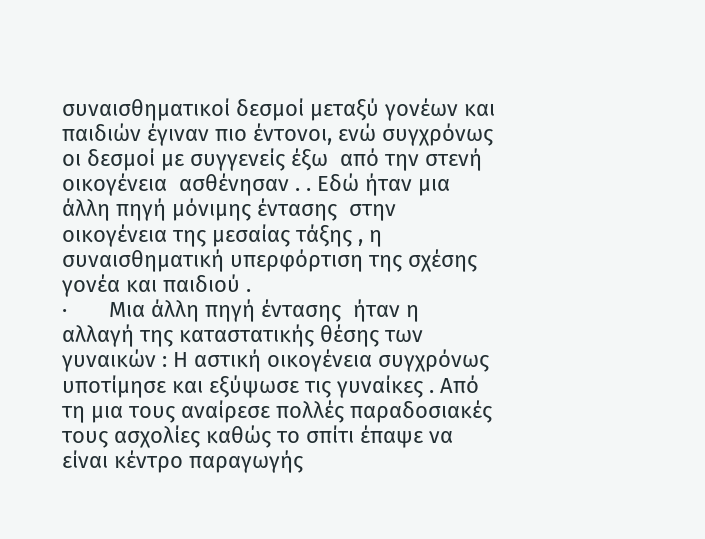συναισθηματικοί δεσμοί μεταξύ γονέων και παιδιών έγιναν πιο έντονοι, ενώ συγχρόνως  οι δεσμοί με συγγενείς έξω  από την στενή οικογένεια  ασθένησαν . . Εδώ ήταν μια άλλη πηγή μόνιμης έντασης  στην οικογένεια της μεσαίας τάξης , η συναισθηματική υπερφόρτιση της σχέσης γονέα και παιδιού .
·       Μια άλλη πηγή έντασης  ήταν η αλλαγή της καταστατικής θέσης των γυναικών : Η αστική οικογένεια συγχρόνως  υποτίμησε και εξύψωσε τις γυναίκες . Από τη μια τους αναίρεσε πολλές παραδοσιακές τους ασχολίες καθώς το σπίτι έπαψε να είναι κέντρο παραγωγής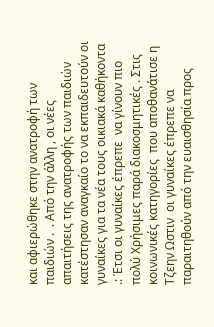και αφιερώθηκε στην ανατροφή των παιδιών .  . Από την άλλη , οι νέες απαιτήσεις της ανατροφής των παιδιών κατέστησαν αναγκαίο το να εκπαιδευτούν οι γυναίκες για τα νέα τους οικιακά καθήκοντα .: Έτσι οι γυναίκες έπρεπε  να γίνουν πιο πολύ Χρήσιμες παρά διακοσμητικές . Στις κοινωνικές κατηγορίες  που αποθανάτισε η Τζεην Ωστιν  οι γυναίκες έπρεπε να παραιτηθούν από την ευαισθησία προς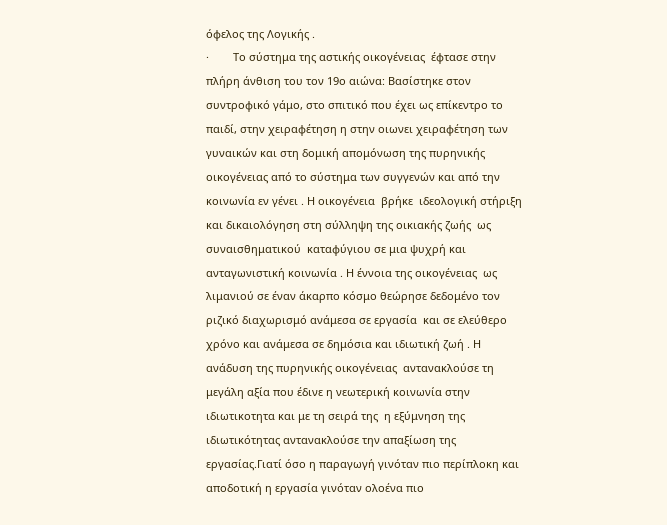όφελος της Λογικής .
·        Το σύστημα της αστικής οικογένειας  έφτασε στην πλήρη άνθιση του τον 19ο αιώνα: Βασίστηκε στον συντροφικό γάμο, στο σπιτικό που έχει ως επίκεντρο το παιδί, στην χειραφέτηση η στην οιωνει χειραφέτηση των γυναικών και στη δομική απομόνωση της πυρηνικής οικογένειας από το σύστημα των συγγενών και από την κοινωνία εν γένει . Η οικογένεια  βρήκε  ιδεολογική στήριξη και δικαιολόγηση στη σύλληψη της οικιακής ζωής  ως συναισθηματικού  καταφύγιου σε μια ψυχρή και ανταγωνιστική κοινωνία . Η έννοια της οικογένειας  ως λιμανιού σε έναν άκαρπο κόσμο θεώρησε δεδομένο τον ριζικό διαχωρισμό ανάμεσα σε εργασία  και σε ελεύθερο χρόνο και ανάμεσα σε δημόσια και ιδιωτική ζωή . Η ανάδυση της πυρηνικής οικογένειας  αντανακλούσε τη μεγάλη αξία που έδινε η νεωτερική κοινωνία στην ιδιωτικοτητα και με τη σειρά της  η εξύμνηση της ιδιωτικότητας αντανακλούσε την απαξίωση της εργασίας.Γιατί όσο η παραγωγή γινόταν πιο περίπλοκη και αποδοτική η εργασία γινόταν ολοένα πιο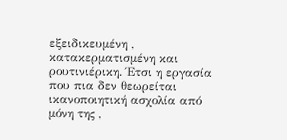εξειδικευμένη , κατακερματισμένη και ρουτινιέρικη. Έτσι η εργασία που πια δεν θεωρείται ικανοποιητική ασχολία από μόνη της ,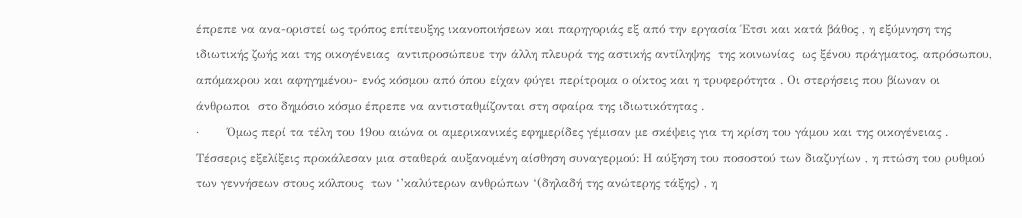έπρεπε να ανα-οριστεί ως τρόπος επίτευξης ικανοποιήσεων και παρηγοριάς εξ από την εργασία Έτσι και κατά βάθος , η εξύμνηση της ιδιωτικής ζωής και της οικογένειας  αντιπροσώπευε την άλλη πλευρά της αστικής αντίληψης  της κοινωνίας  ως ξένου πράγματος, απρόσωπου, απόμακρου και αφηγημένου- ενός κόσμου από όπου είχαν φύγει περίτρομα ο οίκτος και η τρυφερότητα . Οι στερήσεις που βίωναν οι άνθρωποι  στο δημόσιο κόσμο έπρεπε να αντισταθμίζονται στη σφαίρα της ιδιωτικότητας .
·       Όμως περί τα τέλη του 19ου αιώνα οι αμερικανικές εφημερίδες γέμισαν με σκέψεις για τη κρίση του γάμου και της οικογένειας . Τέσσερις εξελίξεις προκάλεσαν μια σταθερά αυξανομένη αίσθηση συναγερμού: Η αύξηση του ποσοστού των διαζυγίων , η πτώση του ρυθμού των γεννήσεων στους κόλπους  των ‘’καλύτερων ανθρώπων ‘(δηλαδή της ανώτερης τάξης) , η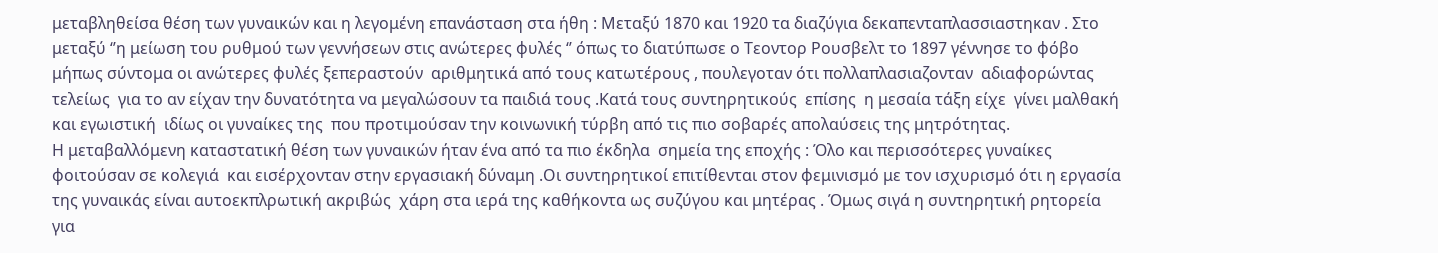μεταβληθείσα θέση των γυναικών και η λεγομένη επανάσταση στα ήθη : Μεταξύ 1870 και 1920 τα διαζύγια δεκαπενταπλασσιαστηκαν . Στο μεταξύ ‘’η μείωση του ρυθμού των γεννήσεων στις ανώτερες φυλές ‘’ όπως το διατύπωσε ο Τεοντορ Ρουσβελτ το 1897 γέννησε το φόβο μήπως σύντομα οι ανώτερες φυλές ξεπεραστούν  αριθμητικά από τους κατωτέρους , πουλεγοταν ότι πολλαπλασιαζονταν  αδιαφορώντας  τελείως  για το αν είχαν την δυνατότητα να μεγαλώσουν τα παιδιά τους .Κατά τους συντηρητικούς  επίσης  η μεσαία τάξη είχε  γίνει μαλθακή και εγωιστική  ιδίως οι γυναίκες της  που προτιμούσαν την κοινωνική τύρβη από τις πιο σοβαρές απολαύσεις της μητρότητας.
Η μεταβαλλόμενη καταστατική θέση των γυναικών ήταν ένα από τα πιο έκδηλα  σημεία της εποχής : Όλο και περισσότερες γυναίκες  φοιτούσαν σε κολεγιά  και εισέρχονταν στην εργασιακή δύναμη .Οι συντηρητικοί επιτίθενται στον φεμινισμό με τον ισχυρισμό ότι η εργασία της γυναικάς είναι αυτοεκπλρωτική ακριβώς  χάρη στα ιερά της καθήκοντα ως συζύγου και μητέρας . Όμως σιγά η συντηρητική ρητορεία  για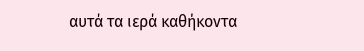αυτά τα ιερά καθήκοντα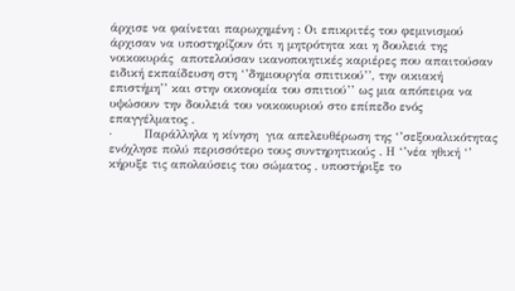άρχισε να φαίνεται παρωχημένη : Οι επικριτές του φεμινισμού άρχισαν να υποστηρίζουν ότι η μητρότητα και η δουλειά της νοικοκυράς  αποτελούσαν ικανοποιητικές καριέρες που απαιτούσαν  ειδική εκπαίδευση στη ‘’δημιουργία σπιτικού’’, την οικιακή επιστήμη’’ και στην οικονομία του σπιτιού’’ ως μια απόπειρα να υψώσουν την δουλειά του νοικοκυριού στο επίπεδο ενός επαγγέλματος .
·        Παράλληλα η κίνηση  για απελευθέρωση της ‘’σεξουαλικότητας  ενόχλησε πολύ περισσότερο τους συντηρητικούς . Η ‘’νέα ηθική ‘’ κήρυξε τις απολαύσεις του σώματος , υποστήριξε το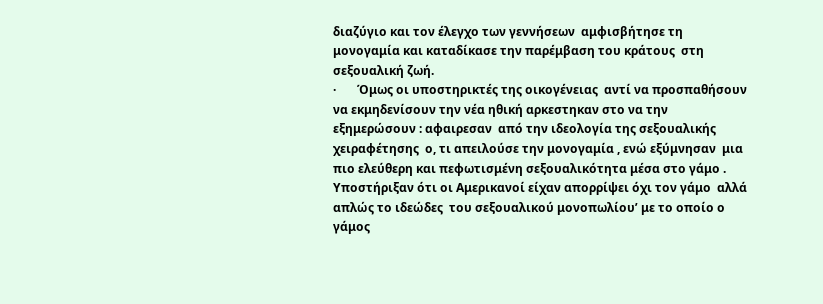διαζύγιο και τον έλεγχο των γεννήσεων  αμφισβήτησε τη μονογαμία και καταδίκασε την παρέμβαση του κράτους  στη σεξουαλική ζωή.
·       Όμως οι υποστηρικτές της οικογένειας  αντί να προσπαθήσουν να εκμηδενίσουν την νέα ηθική αρκεστηκαν στο να την εξημερώσουν : αφαιρεσαν  από την ιδεολογία της σεξουαλικής χειραφέτησης  ο, τι απειλούσε την μονογαμία , ενώ εξύμνησαν  μια πιο ελεύθερη και πεφωτισμένη σεξουαλικότητα μέσα στο γάμο . Υποστήριξαν ότι οι Αμερικανοί είχαν απορρίψει όχι τον γάμο  αλλά απλώς το ιδεώδες  του σεξουαλικού μονοπωλίου’ με το οποίο ο γάμος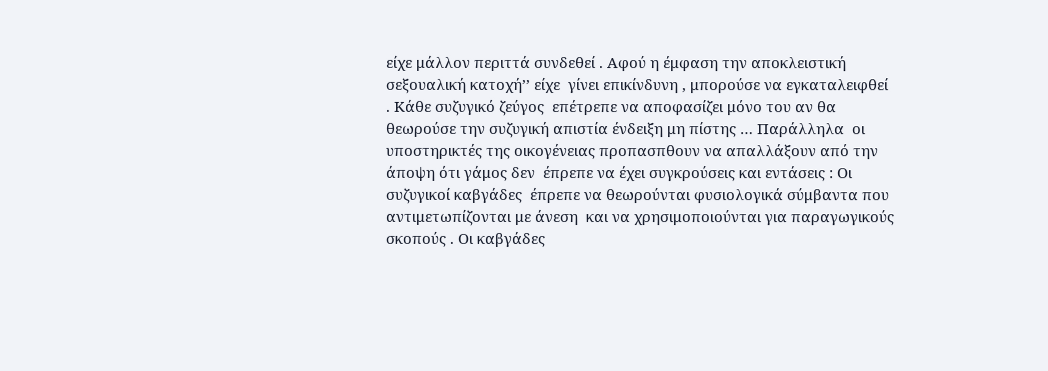είχε μάλλον περιττά συνδεθεί . Αφού η έμφαση την αποκλειστική σεξουαλική κατοχή’’ είχε  γίνει επικίνδυνη , μπορούσε να εγκαταλειφθεί . Κάθε συζυγικό ζεύγος  επέτρεπε να αποφασίζει μόνο του αν θα θεωρούσε την συζυγική απιστία ένδειξη μη πίστης … Παράλληλα  οι υποστηρικτές της οικογένειας προπασπθουν να απαλλάξουν από την άποψη ότι γάμος δεν  έπρεπε να έχει συγκρούσεις και εντάσεις : Οι συζυγικοί καβγάδες  έπρεπε να θεωρούνται φυσιολογικά σύμβαντα που αντιμετωπίζονται με άνεση  και να χρησιμοποιούνται για παραγωγικούς σκοπούς . Οι καβγάδες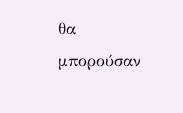θα μπορούσαν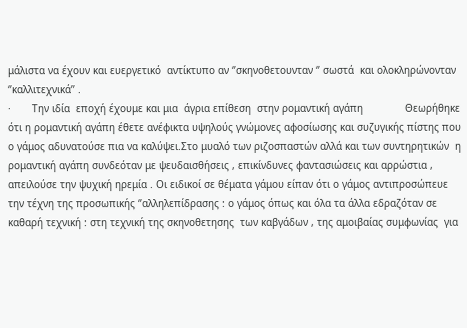μάλιστα να έχουν και ευεργετικό  αντίκτυπο αν ‘’σκηνοθετουνταν ‘’ σωστά  και ολοκληρώνονταν ‘’καλλιτεχνικά’’ .
·       Την ιδία  εποχή έχουμε και μια  άγρια επίθεση  στην ρομαντική αγάπη              Θεωρήθηκε ότι η ρομαντική αγάπη έθετε ανέφικτα υψηλούς γνώμονες αφοσίωσης και συζυγικής πίστης που ο γάμος αδυνατούσε πια να καλύψει.Στο μυαλό των ριζοσπαστών αλλά και των συντηρητικών  η ρομαντική αγάπη συνδεόταν με ψευδαισθήσεις , επικίνδυνες φαντασιώσεις και αρρώστια , απειλούσε την ψυχική ηρεμία . Οι ειδικοί σε θέματα γάμου είπαν ότι ο γάμος αντιπροσώπευε την τέχνη της προσωπικής ‘’αλληλεπίδρασης : ο γάμος όπως και όλα τα άλλα εδραζόταν σε καθαρή τεχνική : στη τεχνική της σκηνοθετησης  των καβγάδων , της αμοιβαίας συμφωνίας  για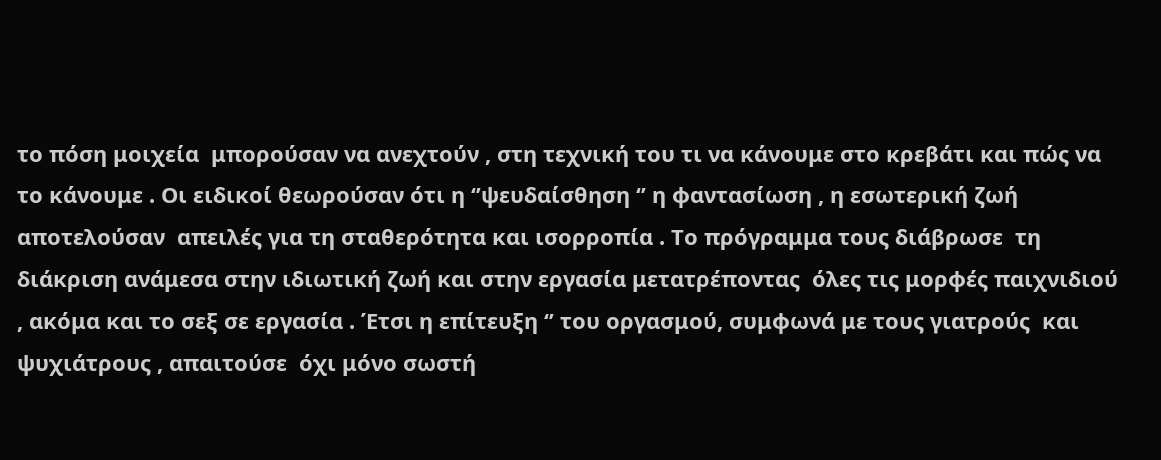το πόση μοιχεία  μπορούσαν να ανεχτούν , στη τεχνική του τι να κάνουμε στο κρεβάτι και πώς να το κάνουμε . Οι ειδικοί θεωρούσαν ότι η ‘’ψευδαίσθηση ‘’ η φαντασίωση , η εσωτερική ζωή αποτελούσαν  απειλές για τη σταθερότητα και ισορροπία . Το πρόγραμμα τους διάβρωσε  τη διάκριση ανάμεσα στην ιδιωτική ζωή και στην εργασία μετατρέποντας  όλες τις μορφές παιχνιδιού , ακόμα και το σεξ σε εργασία . Έτσι η επίτευξη ‘’ του οργασμού, συμφωνά με τους γιατρούς  και ψυχιάτρους , απαιτούσε  όχι μόνο σωστή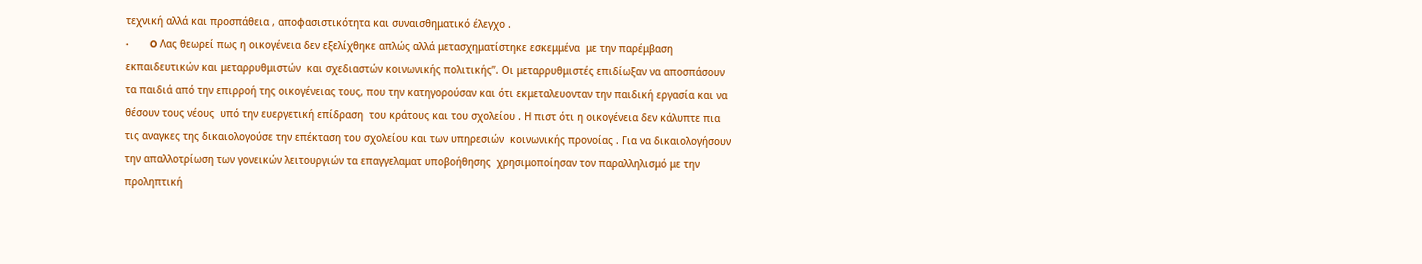τεχνική αλλά και προσπάθεια , αποφασιστικότητα και συναισθηματικό έλεγχο .
·       O Λας θεωρεί πως η οικογένεια δεν εξελίχθηκε απλώς αλλά μετασχηματίστηκε εσκεμμένα  με την παρέμβαση εκπαιδευτικών και μεταρρυθμιστών  και σχεδιαστών κοινωνικής πολιτικής’’. Οι μεταρρυθμιστές επιδίωξαν να αποσπάσουν τα παιδιά από την επιρροή της οικογένειας τους, που την κατηγορούσαν και ότι εκμεταλευονταν την παιδική εργασία και να θέσουν τους νέους  υπό την ευεργετική επίδραση  του κράτους και του σχολείου . Η πιστ ότι η οικογένεια δεν κάλυπτε πια τις αναγκες της δικαιολογούσε την επέκταση του σχολείου και των υπηρεσιών  κοινωνικής προνοίας . Για να δικαιολογήσουν την απαλλοτρίωση των γονεικών λειτουργιών τα επαγγελαματ υποβοήθησης  χρησιμοποίησαν τον παραλληλισμό με την προληπτική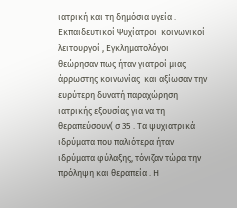ιατρική και τη δημόσια υγεία . Εκπαιδευτικοί Ψυχίατροι  κοινωνικοί λειτουργοί , Εγκληματολόγοι θεώρησαν πως ήταν γιατροί μιας άρρωστης κοινωνίας  και αξίωσαν την ευρύτερη δυνατή παραχώρηση  ιατρικής εξουσίας για να τη θεραπεύσουν( σ 35 . Τα ψυχιατρικά ιδρύματα που παλιότερα ήταν ιδρύματα φύλαξης, τόνιζαν τώρα την πρόληψη και θεραπεία . Η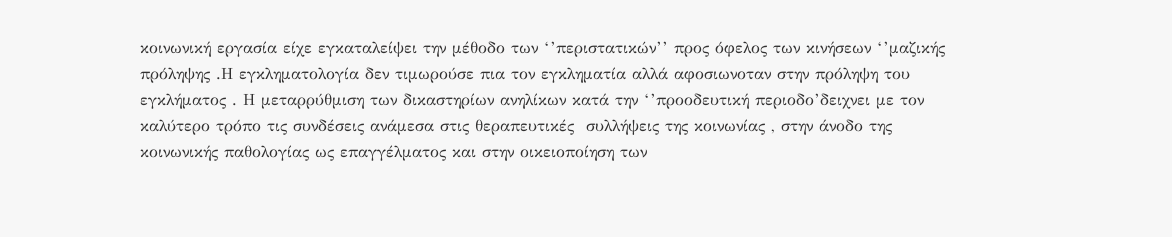κοινωνική εργασία είχε εγκαταλείψει την μέθοδο των ‘’περιστατικών’’ προς όφελος των κινήσεων ‘’μαζικής πρόληψης .Η εγκληματολογία δεν τιμωρούσε πια τον εγκληματία αλλά αφοσιωνοταν στην πρόληψη του εγκλήματος . Η μεταρρύθμιση των δικαστηρίων ανηλίκων κατά την ‘’προοδευτική περιοδο’δειχνει με τον καλύτερο τρόπο τις συνδέσεις ανάμεσα στις θεραπευτικές  συλλήψεις της κοινωνίας , στην άνοδο της κοινωνικής παθολογίας ως επαγγέλματος και στην οικειοποίηση των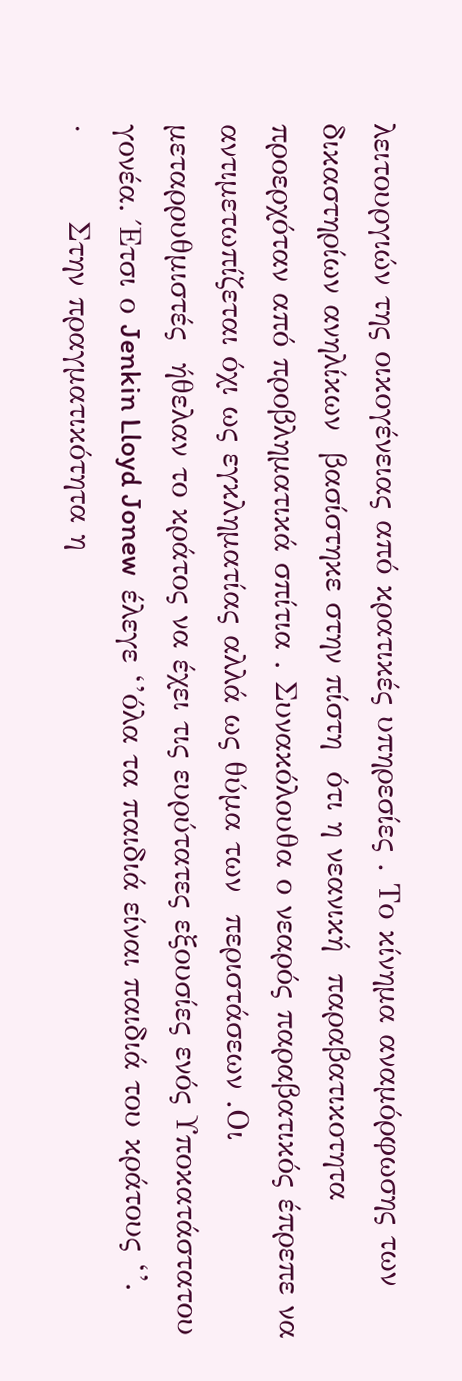λειτουργιών της οικογένειας από κρατικές υπηρεσίες . Το κίνημα αναμόρφωσης των δικαστηρίων ανηλίκων  βασίστηκε στην πίστη  ότι η νεανική  παραβατικοτητα προερχόταν από προβληματικά σπίτια . Συνακόλουθα ο νεαρός παραβατικός έπρεπε να αντιμετωπίζεται όχι ως εγκληματίας αλλά ως θύμα των  περιστάσεων .Οι μεταρρυθμιστές  ήθελαν το κράτος να έχει τις ευρύτατες εξουσίες ενός Υποκατάστατου γονέα. Έτσι ο Jenkin Lloyd Jonew  έλεγε ‘’όλα τα παιδιά είναι παιδιά του κράτους ‘’.
·        Στην πραγματικότητα η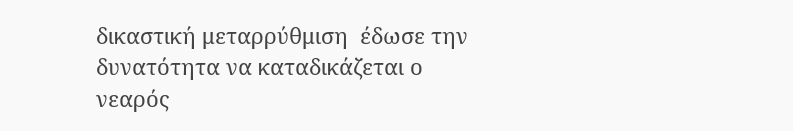δικαστική μεταρρύθμιση  έδωσε την δυνατότητα να καταδικάζεται ο νεαρός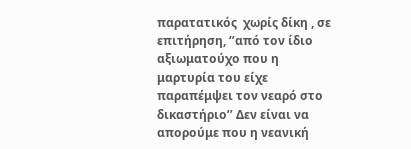παρατατικός  χωρίς δίκη , σε επιτήρηση, ‘’από τον ίδιο αξιωματούχο που η μαρτυρία του είχε παραπέμψει τον νεαρό στο δικαστήριο’’ Δεν είναι να απορούμε που η νεανική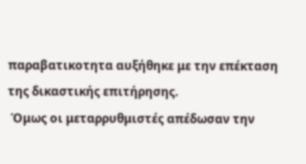παραβατικοτητα αυξήθηκε με την επέκταση της δικαστικής επιτήρησης.
 Όμως οι μεταρρυθμιστές απέδωσαν την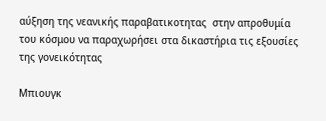αύξηση της νεανικής παραβατικοτητας  στην απροθυμία του κόσμου να παραχωρήσει στα δικαστήρια τις εξουσίες της γονεικότητας

Μπιουγκ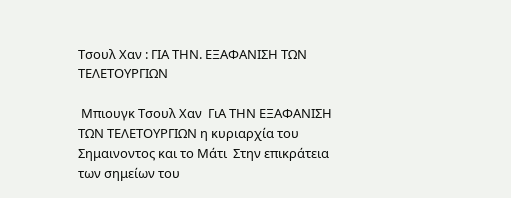Τσουλ Χαν : ΓΙΑ ΤΗΝ. ΕΞΑΦΑΝΙΣΗ ΤΩΝ ΤΕΛΕΤΟΥΡΓΙΩΝ

 Μπιουγκ Τσουλ Χαν  ΓιΑ ΤΗΝ ΕΞΑΦΑΝΙΣΗ ΤΩΝ ΤΕΛΕΤΟΥΡΓΙΩΝ η κυριαρχία του Σημαινοντος και το Μάτι  Στην επικράτεια των σημείων του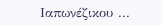Ιαπωνέζικου ...